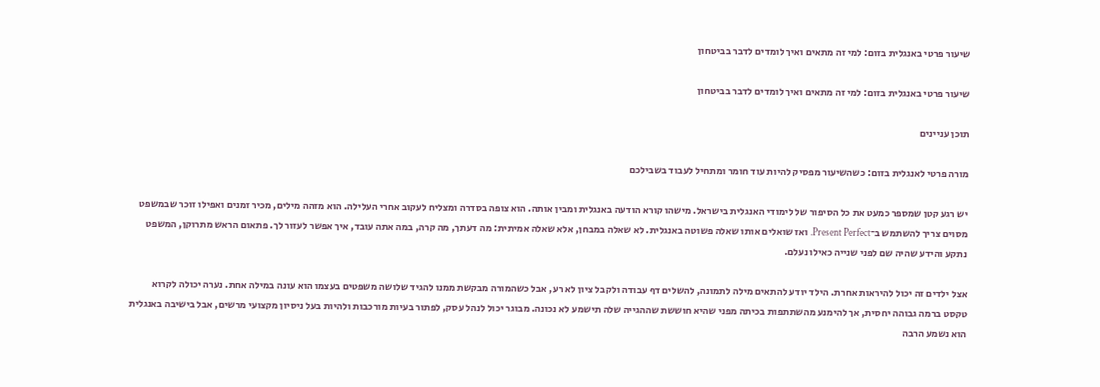שיעור פרטי באנגלית בזום: למי זה מתאים ואיך לומדים לדבר בביטחון

שיעור פרטי באנגלית בזום: למי זה מתאים ואיך לומדים לדבר בביטחון

תוכן עניינים

מורה פרטי לאנגלית בזום: כשהשיעור מפסיק להיות עוד חומר ומתחיל לעבוד בשבילכם

יש רגע קטן שמספר כמעט את כל הסיפור של לימודי האנגלית בישראל. מישהו קורא הודעה באנגלית ומבין אותה. הוא צופה בסדרה ומצליח לעקוב אחרי העלילה. הוא מזהה מילים, מכיר זמנים ואפילו זוכר שבמשפט מסוים צריך להשתמש ב־Present Perfect. ואז שואלים אותו שאלה פשוטה באנגלית. לא שאלה במבחן, אלא שאלה אמיתית: מה דעתך, מה קרה, במה אתה עובד, איך אפשר לעזור לך. פתאום הראש מתרוקן, המשפט נתקע והידע שהיה שם לפני שנייה כאילו נעלם.

אצל ילדים זה יכול להיראות אחרת. הילד יודע להתאים מילה לתמונה, להשלים דף עבודה ולקבל ציון לא רע, אבל כשהמורה מבקשת ממנו להגיד שלושה משפטים בעצמו הוא עונה במילה אחת. נערה יכולה לקרוא טקסט ברמה גבוהה יחסית, אך להימנע מהשתתפות בכיתה מפני שהיא חוששת שההגייה שלה תישמע לא נכונה. מבוגר יכול לנהל עסק, לפתור בעיות מורכבות ולהיות בעל ניסיון מקצועי מרשים, אבל בישיבה באנגלית הוא נשמע הרבה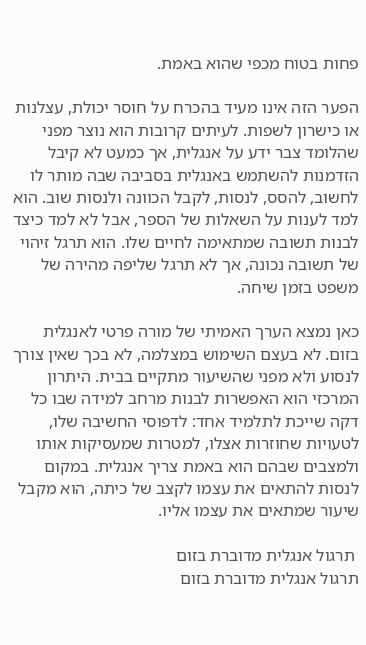פחות בטוח מכפי שהוא באמת.

הפער הזה אינו מעיד בהכרח על חוסר יכולת, עצלנות או כישרון לשפות. לעיתים קרובות הוא נוצר מפני שהלומד צבר ידע על אנגלית, אך כמעט לא קיבל הזדמנות להשתמש באנגלית בסביבה שבה מותר לו לחשוב, להסס, לנסות, לקבל הכוונה ולנסות שוב. הוא למד לענות על השאלות של הספר, אבל לא למד כיצד לבנות תשובה שמתאימה לחיים שלו. הוא תרגל זיהוי של תשובה נכונה, אך לא תרגל שליפה מהירה של משפט בזמן שיחה.

כאן נמצא הערך האמיתי של מורה פרטי לאנגלית בזום. לא בעצם השימוש במצלמה, לא בכך שאין צורך לנסוע ולא מפני שהשיעור מתקיים בבית. היתרון המרכזי הוא האפשרות לבנות מרחב למידה שבו כל דקה שייכת לתלמיד אחד: לדפוסי החשיבה שלו, לטעויות שחוזרות אצלו, למטרות שמעסיקות אותו ולמצבים שבהם הוא באמת צריך אנגלית. במקום לנסות להתאים את עצמו לקצב של כיתה, הוא מקבל שיעור שמתאים את עצמו אליו.

 תרגול אנגלית מדוברת בזום
תרגול אנגלית מדוברת בזום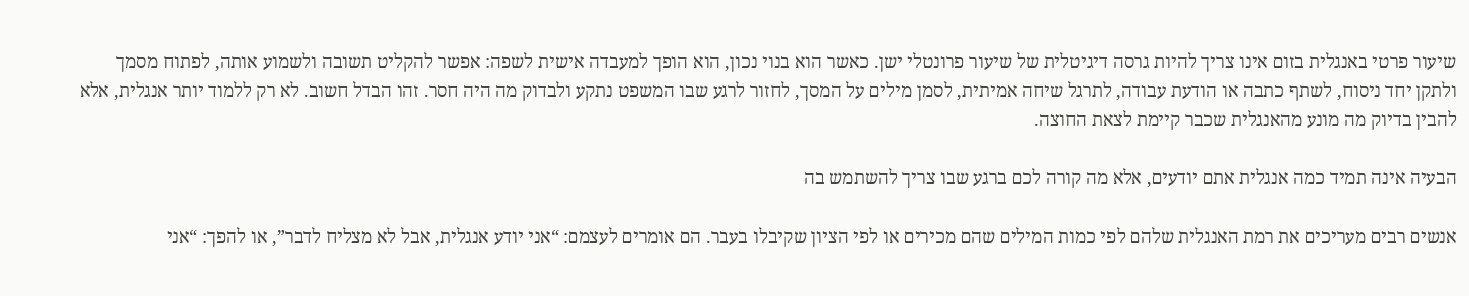שיעור פרטי באנגלית בזום אינו צריך להיות גרסה דיגיטלית של שיעור פרונטלי ישן. כאשר הוא בנוי נכון, הוא הופך למעבדה אישית לשפה: אפשר להקליט תשובה ולשמוע אותה, לפתוח מסמך ולתקן יחד ניסוח, לשתף כתבה או הודעת עבודה, לתרגל שיחה אמיתית, לסמן מילים על המסך, לחזור לרגע שבו המשפט נתקע ולבדוק מה היה חסר. זהו הבדל חשוב. לא רק ללמוד יותר אנגלית, אלא להבין בדיוק מה מונע מהאנגלית שכבר קיימת לצאת החוצה.

הבעיה אינה תמיד כמה אנגלית אתם יודעים, אלא מה קורה לכם ברגע שבו צריך להשתמש בה

אנשים רבים מעריכים את רמת האנגלית שלהם לפי כמות המילים שהם מכירים או לפי הציון שקיבלו בעבר. הם אומרים לעצמם: “אני יודע אנגלית, אבל לא מצליח לדבר”, או להפך: “אני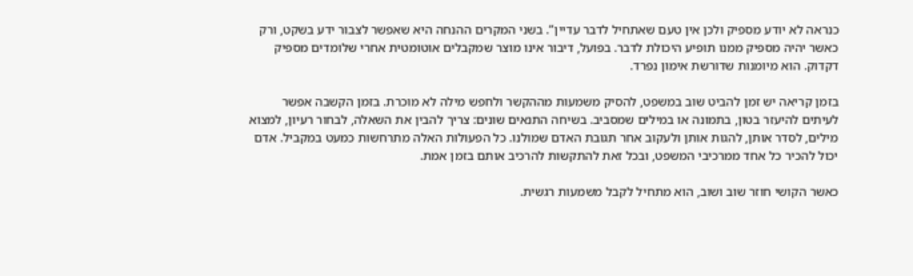כנראה לא יודע מספיק ולכן אין טעם שאתחיל לדבר עדיין”. בשני המקרים ההנחה היא שאפשר לצבור ידע בשקט, ורק כאשר יהיה מספיק ממנו תופיע היכולת לדבר. בפועל, דיבור אינו מוצר שמקבלים אוטומטית אחרי שלומדים מספיק דקדוק. הוא מיומנות שדורשת אימון נפרד.

בזמן קריאה יש זמן להביט שוב במשפט, להסיק משמעות מההקשר ולחפש מילה לא מוכרת. בזמן הקשבה אפשר לעיתים להיעזר בטון, בתמונה או במילים שמסביב. בשיחה התנאים שונים: צריך להבין את השאלה, לבחור רעיון, למצוא מילים, לסדר אותן, להגות אותן ולעקוב אחר תגובת האדם שמולנו. כל הפעולות האלה מתרחשות כמעט במקביל. אדם יכול להכיר כל אחד ממרכיבי המשפט, ובכל זאת להתקשות להרכיב אותם בזמן אמת.

כאשר הקושי חוזר שוב ושוב, הוא מתחיל לקבל משמעות רגשית.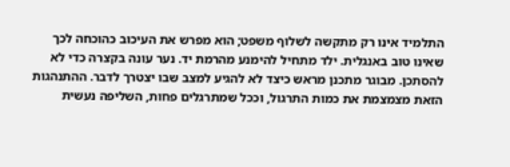התלמיד אינו רק מתקשה לשלוף משפט; הוא מפרש את העיכוב כהוכחה לכך שאינו טוב באנגלית. ילד מתחיל להימנע מהרמת יד. נער עונה בקצרה כדי לא להסתכן. מבוגר מתכנן מראש כיצד לא להגיע למצב שבו יצטרך לדבר. ההתנהגות הזאת מצמצמת את כמות התרגול, וככל שמתרגלים פחות, השליפה נעשית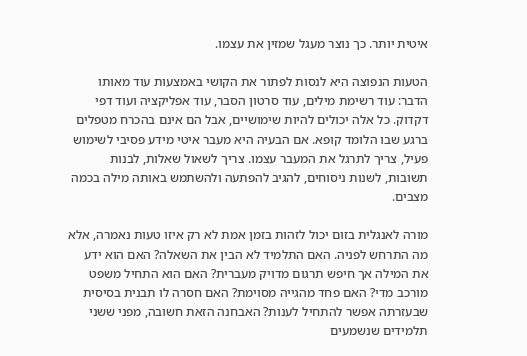איטית יותר. כך נוצר מעגל שמזין את עצמו.

הטעות הנפוצה היא לנסות לפתור את הקושי באמצעות עוד מאותו הדבר: עוד רשימת מילים, עוד סרטון הסבר, עוד אפליקציה ועוד דפי דקדוק. כל אלה יכולים להיות שימושיים, אבל הם אינם בהכרח מטפלים ברגע שבו הלומד קופא. אם הבעיה היא מעבר איטי מידע פסיבי לשימוש פעיל, צריך לתרגל את המעבר עצמו. צריך לשאול שאלות, לבנות תשובות, לשנות ניסוחים, להגיב להפתעה ולהשתמש באותה מילה בכמה מצבים.

מורה לאנגלית בזום יכול לזהות בזמן אמת לא רק איזו טעות נאמרה, אלא מה התרחש לפניה. האם התלמיד לא הבין את השאלה? האם הוא ידע את המילה אך חיפש תרגום מדויק מעברית? האם הוא התחיל משפט מורכב מדי? האם פחד מהגייה מסוימת? האם חסרה לו תבנית בסיסית שבעזרתה אפשר להתחיל לענות? האבחנה הזאת חשובה, מפני ששני תלמידים שנשמעים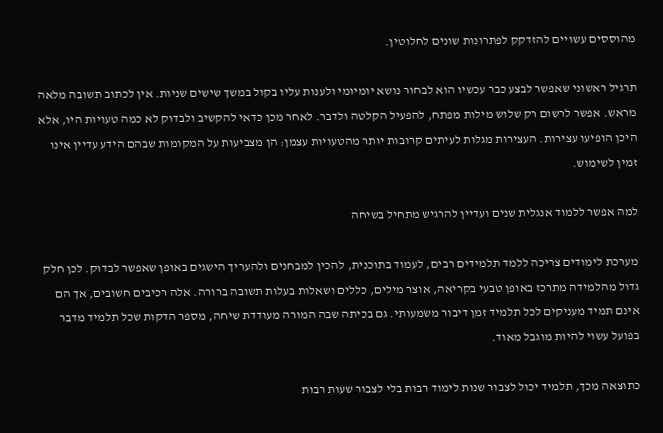מהוססים עשויים להזדקק לפתרונות שונים לחלוטין.

תרגיל ראשוני שאפשר לבצע כבר עכשיו הוא לבחור נושא יומיומי ולענות עליו בקול במשך שישים שניות. אין לכתוב תשובה מלאה מראש. אפשר לרשום רק שלוש מילות מפתח, להפעיל הקלטה ולדבר. לאחר מכן כדאי להקשיב ולבדוק לא כמה טעויות היו, אלא היכן הופיעו עצירות. העצירות מגלות לעיתים קרובות יותר מהטעויות עצמן: הן מצביעות על המקומות שבהם הידע עדיין אינו זמין לשימוש.

למה אפשר ללמוד אנגלית שנים ועדיין להרגיש מתחיל בשיחה

מערכת לימודים צריכה ללמד תלמידים רבים, לעמוד בתוכנית, להכין למבחנים ולהעריך הישגים באופן שאפשר לבדוק. לכן חלק גדול מהלמידה מתרכז באופן טבעי בקריאה, אוצר מילים, כללים ושאלות בעלות תשובה ברורה. אלה רכיבים חשובים, אך הם אינם תמיד מעניקים לכל תלמיד זמן דיבור משמעותי. גם בכיתה שבה המורה מעודדת שיחה, מספר הדקות שכל תלמיד מדבר בפועל עשוי להיות מוגבל מאוד.

כתוצאה מכך, תלמיד יכול לצבור שנות לימוד רבות בלי לצבור שעות רבות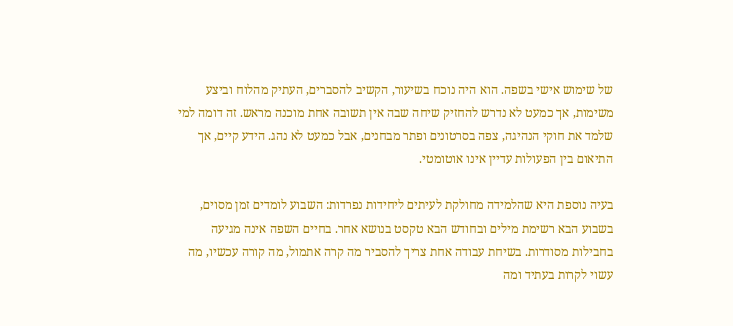של שימוש אישי בשפה. הוא היה נוכח בשיעור, הקשיב להסברים, העתיק מהלוח וביצע משימות, אך כמעט לא נדרש להחזיק שיחה שבה אין תשובה אחת מוכנה מראש. זה דומה למי שלמד את חוקי הנהיגה, צפה בסרטונים ופתר מבחנים, אבל כמעט לא נהג. הידע קיים, אך התיאום בין הפעולות עדיין אינו אוטומטי.

בעיה נוספת היא שהלמידה מחולקת לעיתים ליחידות נפרדות: השבוע לומדים זמן מסוים, בשבוע הבא רשימת מילים ובחודש הבא טקסט בנושא אחר. בחיים השפה אינה מגיעה בחבילות מסודרות. בשיחת עבודה אחת צריך להסביר מה קרה אתמול, מה קורה עכשיו, מה עשוי לקרות בעתיד ומה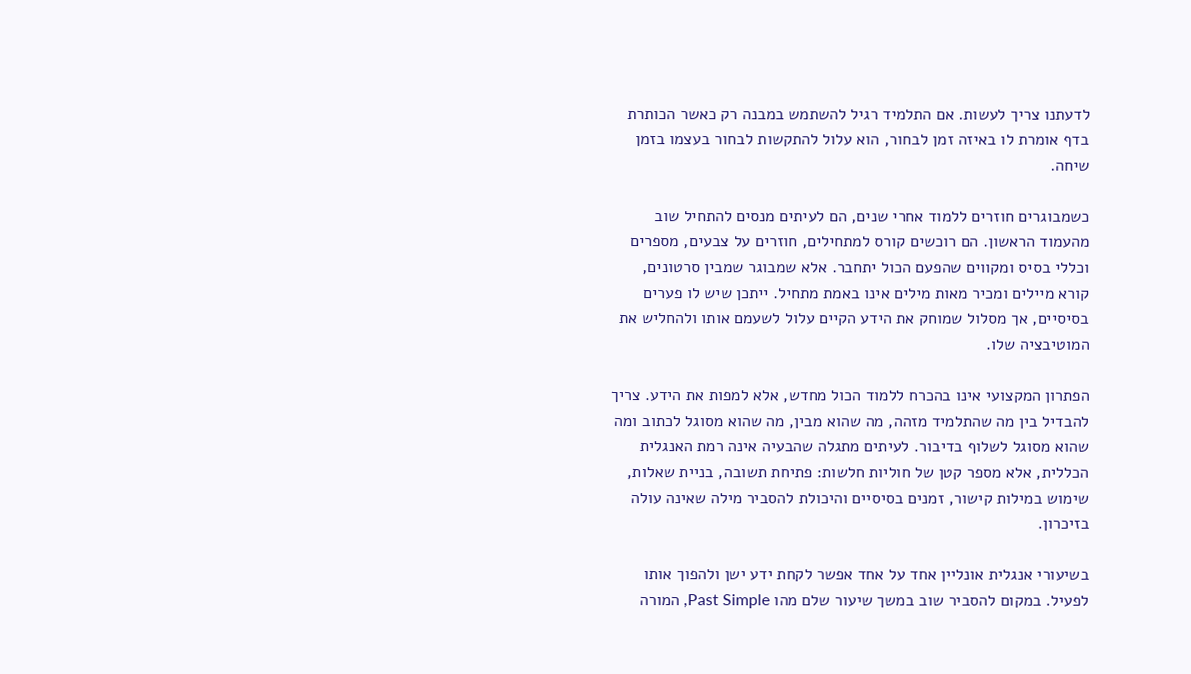לדעתנו צריך לעשות. אם התלמיד רגיל להשתמש במבנה רק כאשר הכותרת בדף אומרת לו באיזה זמן לבחור, הוא עלול להתקשות לבחור בעצמו בזמן שיחה.

כשמבוגרים חוזרים ללמוד אחרי שנים, הם לעיתים מנסים להתחיל שוב מהעמוד הראשון. הם רוכשים קורס למתחילים, חוזרים על צבעים, מספרים וכללי בסיס ומקווים שהפעם הכול יתחבר. אלא שמבוגר שמבין סרטונים, קורא מיילים ומכיר מאות מילים אינו באמת מתחיל. ייתכן שיש לו פערים בסיסיים, אך מסלול שמוחק את הידע הקיים עלול לשעמם אותו ולהחליש את המוטיבציה שלו.

הפתרון המקצועי אינו בהכרח ללמוד הכול מחדש, אלא למפות את הידע. צריך להבדיל בין מה שהתלמיד מזהה, מה שהוא מבין, מה שהוא מסוגל לכתוב ומה שהוא מסוגל לשלוף בדיבור. לעיתים מתגלה שהבעיה אינה רמת האנגלית הכללית, אלא מספר קטן של חוליות חלשות: פתיחת תשובה, בניית שאלות, שימוש במילות קישור, זמנים בסיסיים והיכולת להסביר מילה שאינה עולה בזיכרון.

בשיעורי אנגלית אונליין אחד על אחד אפשר לקחת ידע ישן ולהפוך אותו לפעיל. במקום להסביר שוב במשך שיעור שלם מהו Past Simple, המורה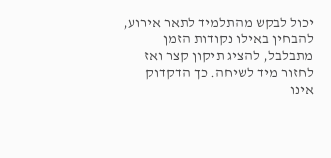יכול לבקש מהתלמיד לתאר אירוע, להבחין באילו נקודות הזמן מתבלבל, להציג תיקון קצר ואז לחזור מיד לשיחה. כך הדקדוק אינו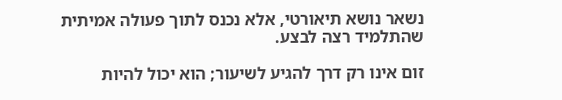נשאר נושא תיאורטי, אלא נכנס לתוך פעולה אמיתית שהתלמיד רצה לבצע.

זום אינו רק דרך להגיע לשיעור; הוא יכול להיות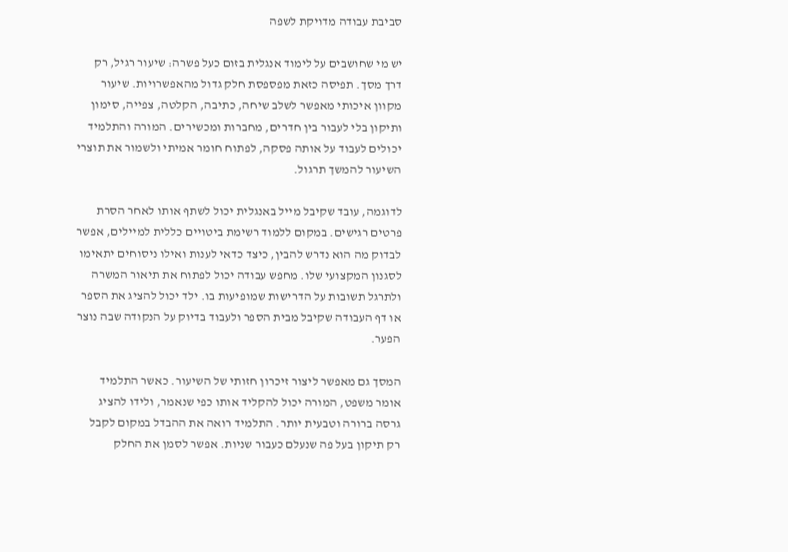סביבת עבודה מדויקת לשפה

יש מי שחושבים על לימוד אנגלית בזום כעל פשרה: שיעור רגיל, רק דרך מסך. תפיסה כזאת מפספסת חלק גדול מהאפשרויות. שיעור מקוון איכותי מאפשר לשלב שיחה, כתיבה, הקלטה, צפייה, סימון ותיקון בלי לעבור בין חדרים, מחברות ומכשירים. המורה והתלמיד יכולים לעבוד על אותה פסקה, לפתוח חומר אמיתי ולשמור את תוצרי השיעור להמשך תרגול.

לדוגמה, עובד שקיבל מייל באנגלית יכול לשתף אותו לאחר הסרת פרטים רגישים. במקום ללמוד רשימת ביטויים כללית למיילים, אפשר לבדוק מה הוא נדרש להבין, כיצד כדאי לענות ואילו ניסוחים יתאימו לסגנון המקצועי שלו. מחפש עבודה יכול לפתוח את תיאור המשרה ולתרגל תשובות על הדרישות שמופיעות בו. ילד יכול להציג את הספר או דף העבודה שקיבל מבית הספר ולעבוד בדיוק על הנקודה שבה נוצר הפער.

המסך גם מאפשר ליצור זיכרון חזותי של השיעור. כאשר התלמיד אומר משפט, המורה יכול להקליד אותו כפי שנאמר, ולידו להציג גרסה ברורה וטבעית יותר. התלמיד רואה את ההבדל במקום לקבל רק תיקון בעל פה שנעלם כעבור שניות. אפשר לסמן את החלק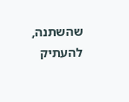שהשתנה, להעתיק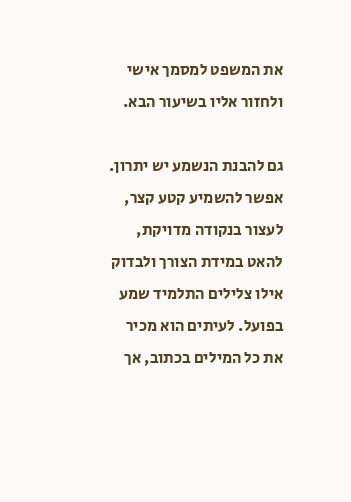את המשפט למסמך אישי ולחזור אליו בשיעור הבא.

גם להבנת הנשמע יש יתרון. אפשר להשמיע קטע קצר, לעצור בנקודה מדויקת, להאט במידת הצורך ולבדוק אילו צלילים התלמיד שמע בפועל. לעיתים הוא מכיר את כל המילים בכתוב, אך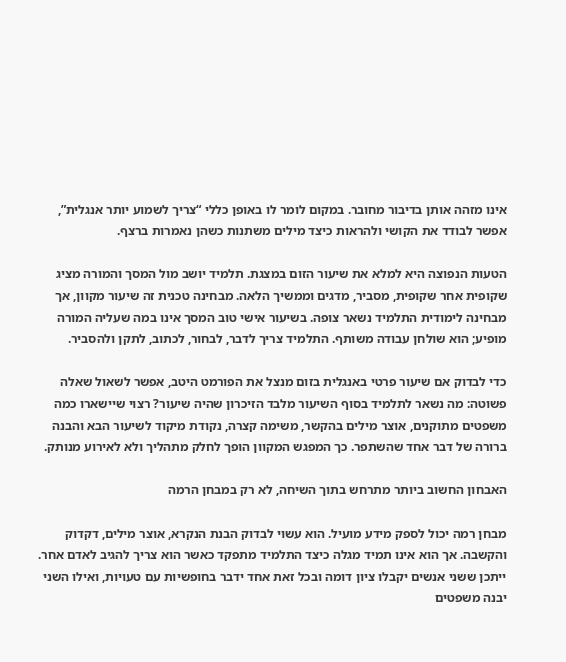אינו מזהה אותן בדיבור מחובר. במקום לומר לו באופן כללי “צריך לשמוע יותר אנגלית”, אפשר לבודד את הקושי ולהראות כיצד מילים משתנות כשהן נאמרות ברצף.

הטעות הנפוצה היא למלא את שיעור הזום במצגת. תלמיד יושב מול המסך והמורה מציג שקופית אחר שקופית, מסביר, מדגים וממשיך הלאה. מבחינה טכנית זה שיעור מקוון, אך מבחינה לימודית התלמיד נשאר צופה. בשיעור אישי טוב המסך אינו במה שעליה המורה מופיע; הוא שולחן עבודה משותף. התלמיד צריך לדבר, לבחור, לכתוב, לתקן ולהסביר.

כדי לבדוק אם שיעור פרטי באנגלית בזום מנצל את הפורמט היטב, אפשר לשאול שאלה פשוטה: מה נשאר לתלמיד בסוף השיעור מלבד הזיכרון שהיה שיעור? רצוי שיישארו כמה משפטים מתוקנים, אוצר מילים בהקשר, משימה קצרה, נקודת מיקוד לשיעור הבא והבנה ברורה של דבר אחד שהשתפר. כך המפגש המקוון הופך לחלק מתהליך ולא לאירוע מנותק.

האבחון החשוב ביותר מתרחש בתוך השיחה, לא רק במבחן הרמה

מבחן רמה יכול לספק מידע מועיל. הוא עשוי לבדוק הבנת הנקרא, אוצר מילים, דקדוק והקשבה. אך הוא אינו תמיד מגלה כיצד התלמיד מתפקד כאשר הוא צריך להגיב לאדם אחר. ייתכן ששני אנשים יקבלו ציון דומה ובכל זאת אחד ידבר בחופשיות עם טעויות, ואילו השני יבנה משפטים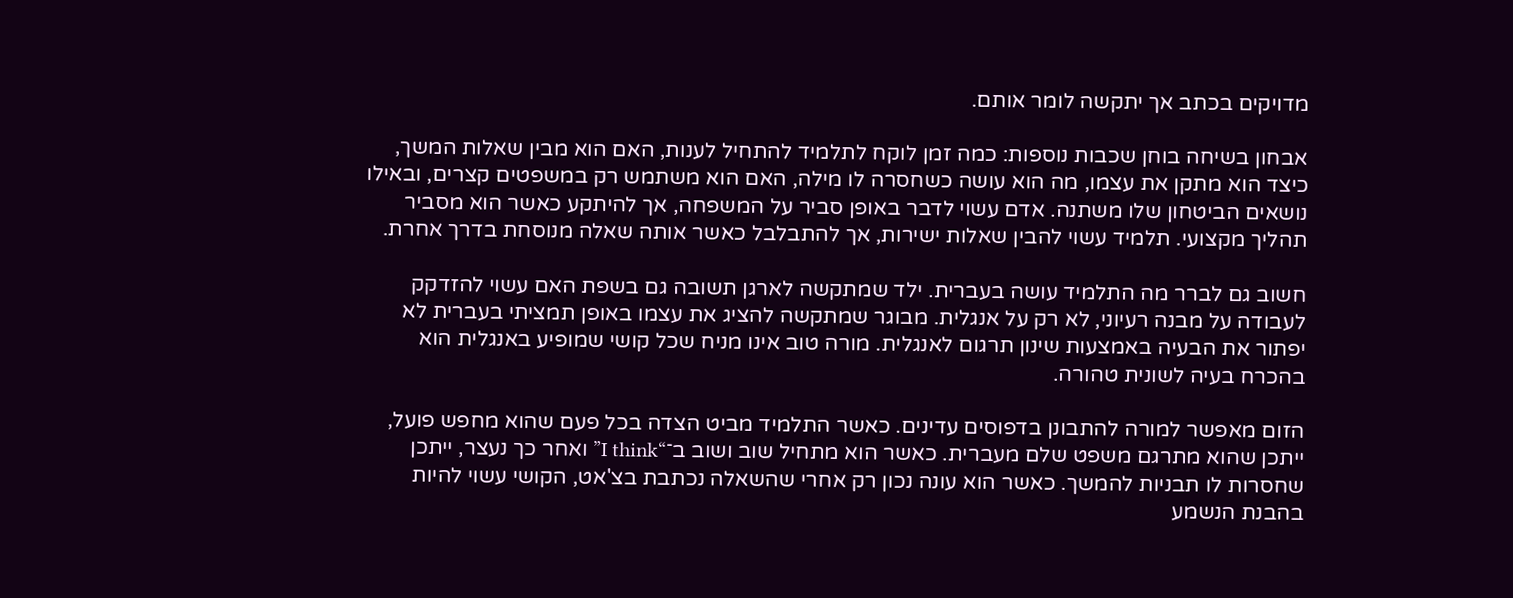מדויקים בכתב אך יתקשה לומר אותם.

אבחון בשיחה בוחן שכבות נוספות: כמה זמן לוקח לתלמיד להתחיל לענות, האם הוא מבין שאלות המשך, כיצד הוא מתקן את עצמו, מה הוא עושה כשחסרה לו מילה, האם הוא משתמש רק במשפטים קצרים, ובאילו נושאים הביטחון שלו משתנה. אדם עשוי לדבר באופן סביר על המשפחה, אך להיתקע כאשר הוא מסביר תהליך מקצועי. תלמיד עשוי להבין שאלות ישירות, אך להתבלבל כאשר אותה שאלה מנוסחת בדרך אחרת.

חשוב גם לברר מה התלמיד עושה בעברית. ילד שמתקשה לארגן תשובה גם בשפת האם עשוי להזדקק לעבודה על מבנה רעיוני, לא רק על אנגלית. מבוגר שמתקשה להציג את עצמו באופן תמציתי בעברית לא יפתור את הבעיה באמצעות שינון תרגום לאנגלית. מורה טוב אינו מניח שכל קושי שמופיע באנגלית הוא בהכרח בעיה לשונית טהורה.

הזום מאפשר למורה להתבונן בדפוסים עדינים. כאשר התלמיד מביט הצדה בכל פעם שהוא מחפש פועל, ייתכן שהוא מתרגם משפט שלם מעברית. כאשר הוא מתחיל שוב ושוב ב־“I think” ואחר כך נעצר, ייתכן שחסרות לו תבניות להמשך. כאשר הוא עונה נכון רק אחרי שהשאלה נכתבת בצ'אט, הקושי עשוי להיות בהבנת הנשמע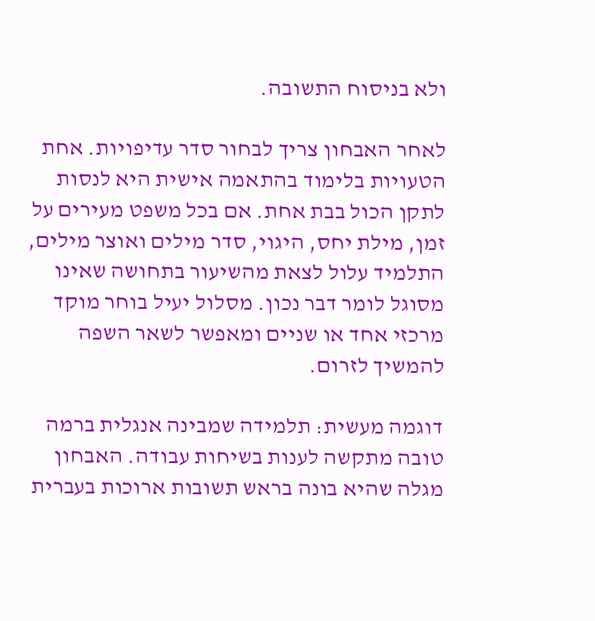ולא בניסוח התשובה.

לאחר האבחון צריך לבחור סדר עדיפויות. אחת הטעויות בלימוד בהתאמה אישית היא לנסות לתקן הכול בבת אחת. אם בכל משפט מעירים על זמן, מילת יחס, היגוי, סדר מילים ואוצר מילים, התלמיד עלול לצאת מהשיעור בתחושה שאינו מסוגל לומר דבר נכון. מסלול יעיל בוחר מוקד מרכזי אחד או שניים ומאפשר לשאר השפה להמשיך לזרום.

דוגמה מעשית: תלמידה שמבינה אנגלית ברמה טובה מתקשה לענות בשיחות עבודה. האבחון מגלה שהיא בונה בראש תשובות ארוכות בעברית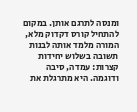ומנסה לתרגם אותן. במקום להתחיל קורס דקדוק מלא, המורה מלמד אותה לבנות תשובה בשלוש יחידות קצרות: עמדה, סיבה ודוגמה. היא מתרגלת את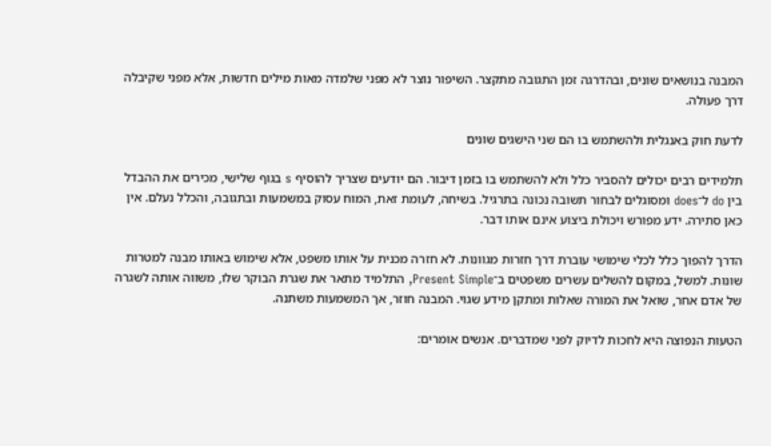המבנה בנושאים שונים, ובהדרגה זמן התגובה מתקצר. השיפור נוצר לא מפני שלמדה מאות מילים חדשות, אלא מפני שקיבלה דרך פעולה.

לדעת חוק באנגלית ולהשתמש בו הם שני הישגים שונים

תלמידים רבים יכולים להסביר כלל ולא להשתמש בו בזמן דיבור. הם יודעים שצריך להוסיף s בגוף שלישי, מכירים את ההבדל בין do ל־does ומסוגלים לבחור תשובה נכונה בתרגיל. בשיחה, לעומת זאת, המוח עסוק במשמעות ובתגובה, והכלל נעלם. אין כאן סתירה. ידע מפורש ויכולת ביצוע אינם אותו דבר.

הדרך להפוך כלל לכלי שימושי עוברת דרך חזרות מגוונות. לא חזרה מכנית על אותו משפט, אלא שימוש באותו מבנה למטרות שונות. למשל, במקום להשלים עשרים משפטים ב־Present Simple, התלמיד מתאר את שגרת הבוקר שלו, משווה אותה לשגרה של אדם אחר, שואל את המורה שאלות ומתקן מידע שגוי. המבנה חוזר, אך המשמעות משתנה.

הטעות הנפוצה היא לחכות לדיוק לפני שמדברים. אנשים אומרים: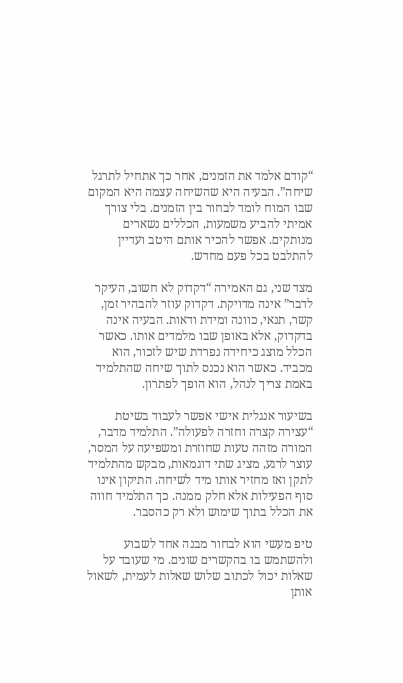“קודם אלמד את הזמנים, אחר כך אתחיל לתרגל שיחה”. הבעיה היא שהשיחה עצמה היא המקום שבו המוח לומד לבחור בין הזמנים. בלי צורך אמיתי להביע משמעות, הכללים נשארים מנותקים. אפשר להכיר אותם היטב ועדיין להתלבט בכל פעם מחדש.

מצד שני, גם האמירה “דקדוק לא חשוב, העיקר לדבר” אינה מדויקת. דקדוק עוזר להבהיר זמן, קשר, תנאי, כוונה ומידת ודאות. הבעיה אינה בדקדוק, אלא באופן שבו מלמדים אותו. כאשר הכלל מוצג כיחידה נפרדת שיש לזכור, הוא מכביד. כאשר הוא נכנס לתוך שיחה שהתלמיד באמת צריך לנהל, הוא הופך לפתרון.

בשיעור אנגלית אישי אפשר לעבוד בשיטת “עצירה קצרה וחזרה לפעולה”. התלמיד מדבר, המורה מזהה טעות שחוזרת ומשפיעה על המסר, עוצר לרגע, מציג שתי דוגמאות, מבקש מהתלמיד לתקן ואז מחזיר אותו מיד לשיחה. התיקון אינו סוף הפעילות אלא חלק ממנה. כך התלמיד חווה את הכלל בתוך שימוש ולא רק כהסבר.

טיפ מעשי הוא לבחור מבנה אחד לשבוע ולהשתמש בו בהקשרים שונים. מי שעובד על שאלות יכול לכתוב שלוש שאלות לעמית, לשאול אותן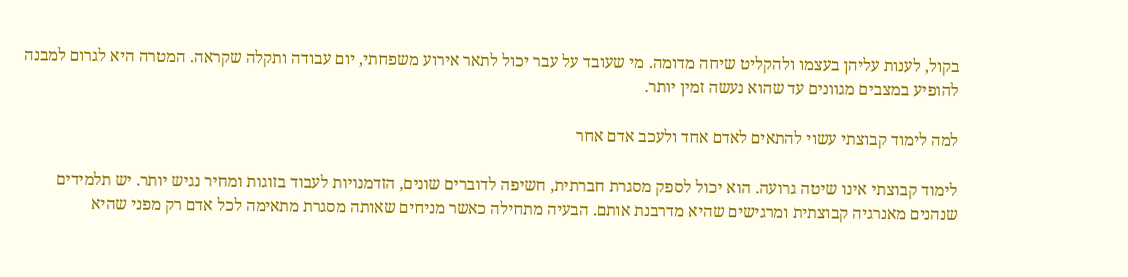בקול, לענות עליהן בעצמו ולהקליט שיחה מדומה. מי שעובד על עבר יכול לתאר אירוע משפחתי, יום עבודה ותקלה שקראה. המטרה היא לגרום למבנה להופיע במצבים מגוונים עד שהוא נעשה זמין יותר.

למה לימוד קבוצתי עשוי להתאים לאדם אחד ולעכב אדם אחר

לימוד קבוצתי אינו שיטה גרועה. הוא יכול לספק מסגרת חברתית, חשיפה לדוברים שונים, הזדמנויות לעבוד בזוגות ומחיר נגיש יותר. יש תלמידים שנהנים מאנרגיה קבוצתית ומרגישים שהיא מדרבנת אותם. הבעיה מתחילה כאשר מניחים שאותה מסגרת מתאימה לכל אדם רק מפני שהיא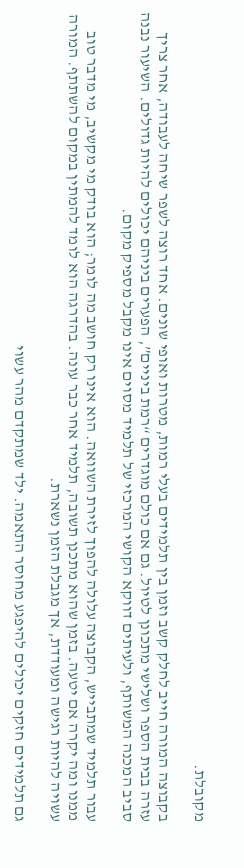מקובלת.

בקבוצה המורה חייב לחלק קשב וזמן בין תלמידים בעלי רמות, מטרות ואופי שונים. אחד רוצה לשפר שיחה לעבודה, אחר צריך עזרה בבית הספר ושלישי מתכונן לטיול. גם אם כולם מוגדרים “רמת ביניים”, הפערים ביניהם יכולים להיות גדולים. השיעור נבנה סביב המכנה המשותף, ולעיתים דווקא הקושי המרכזי של תלמיד מסוים אינו מקבל מספיק מקום.

עבור תלמיד שמתבייש, הקבוצה עלולה להפוך לזירת השוואה. הוא אינו רק חושב מה לומר; הוא בודק מי מקשיב, מי מדבר טוב ממנו ומה יקרה אם יטעה. בזמן שהוא מתכנן תשובה, תלמיד אחר כבר עונה. בהדרגה הוא לומד להמתין במקום להשתתף. המורה עשויה להיות רגישה ומעודדת, אך מגבלת הזמן נשארת.

גם תלמידים חזקים יכולים להיפגע מחוסר התאמה. ילד שמתקדם מהר עשוי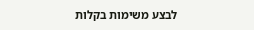לבצע משימות בקלות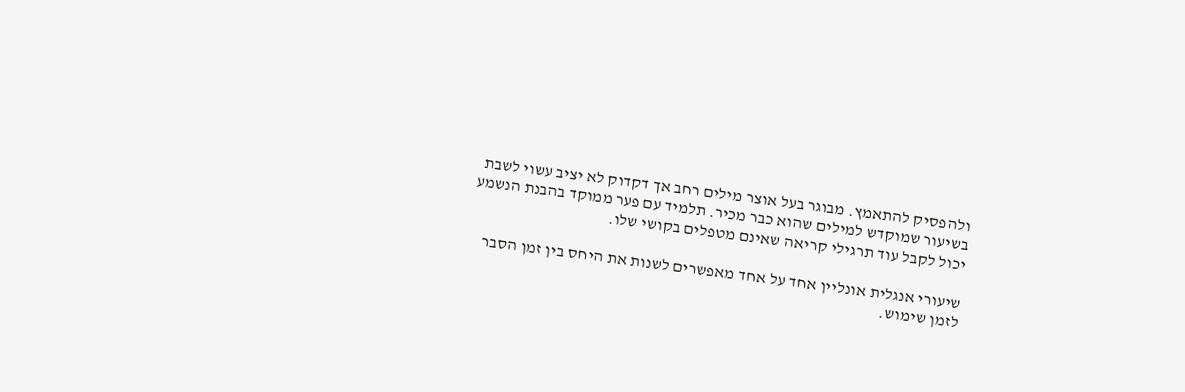ולהפסיק להתאמץ. מבוגר בעל אוצר מילים רחב אך דקדוק לא יציב עשוי לשבת בשיעור שמוקדש למילים שהוא כבר מכיר. תלמיד עם פער ממוקד בהבנת הנשמע יכול לקבל עוד תרגילי קריאה שאינם מטפלים בקושי שלו.

שיעורי אנגלית אונליין אחד על אחד מאפשרים לשנות את היחס בין זמן הסבר לזמן שימוש.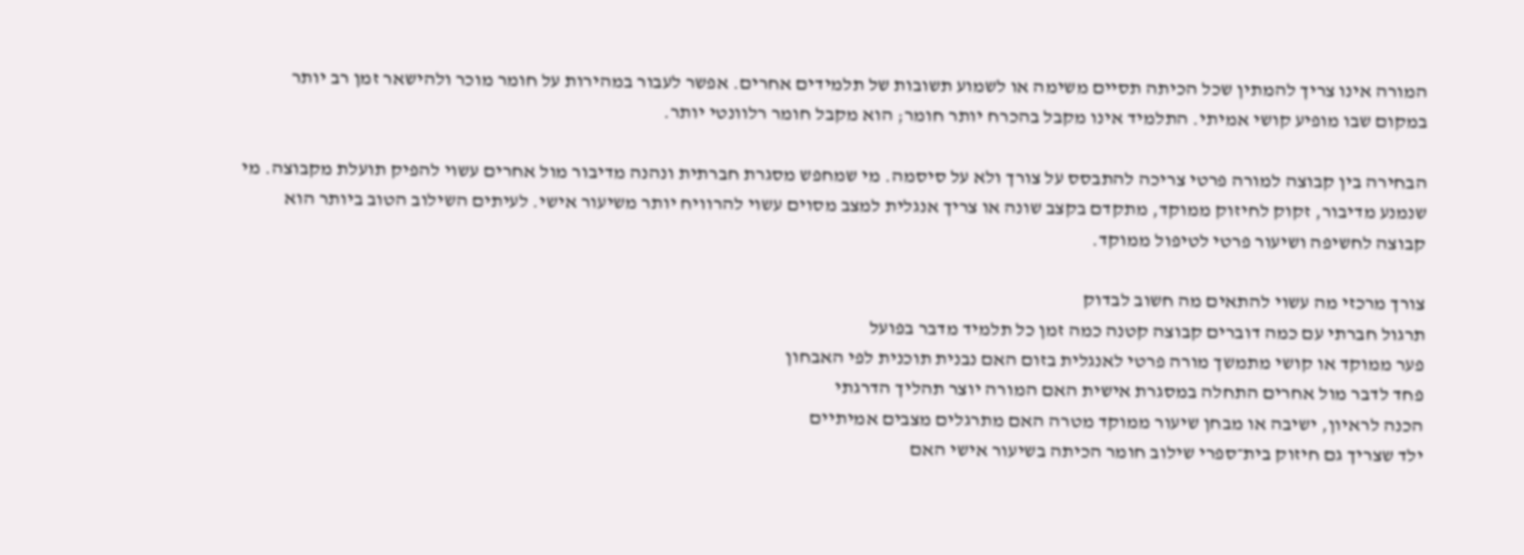המורה אינו צריך להמתין שכל הכיתה תסיים משימה או לשמוע תשובות של תלמידים אחרים. אפשר לעבור במהירות על חומר מוכר ולהישאר זמן רב יותר במקום שבו מופיע קושי אמיתי. התלמיד אינו מקבל בהכרח יותר חומר; הוא מקבל חומר רלוונטי יותר.

הבחירה בין קבוצה למורה פרטי צריכה להתבסס על צורך ולא על סיסמה. מי שמחפש מסגרת חברתית ונהנה מדיבור מול אחרים עשוי להפיק תועלת מקבוצה. מי שנמנע מדיבור, זקוק לחיזוק ממוקד, מתקדם בקצב שונה או צריך אנגלית למצב מסוים עשוי להרוויח יותר משיעור אישי. לעיתים השילוב הטוב ביותר הוא קבוצה לחשיפה ושיעור פרטי לטיפול ממוקד.

צורך מרכזי מה עשוי להתאים מה חשוב לבדוק
תרגול חברתי עם כמה דוברים קבוצה קטנה כמה זמן כל תלמיד מדבר בפועל
פער ממוקד או קושי מתמשך מורה פרטי לאנגלית בזום האם נבנית תוכנית לפי האבחון
פחד לדבר מול אחרים התחלה במסגרת אישית האם המורה יוצר תהליך הדרגתי
הכנה לראיון, ישיבה או מבחן שיעור ממוקד מטרה האם מתרגלים מצבים אמיתיים
ילד שצריך גם חיזוק בית־ספרי שילוב חומר הכיתה בשיעור אישי האם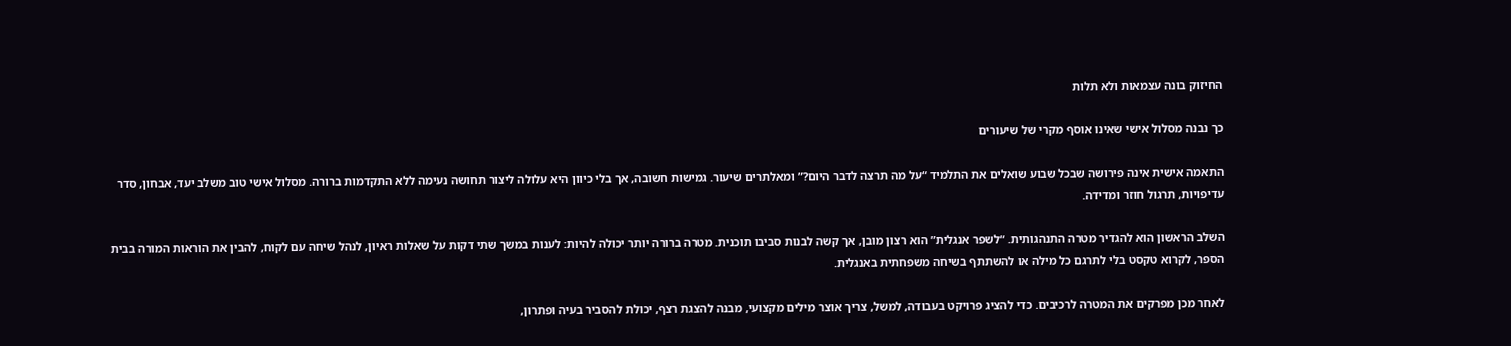החיזוק בונה עצמאות ולא תלות

כך נבנה מסלול אישי שאינו אוסף מקרי של שיעורים

התאמה אישית אינה פירושה שבכל שבוע שואלים את התלמיד “על מה תרצה לדבר היום?” ומאלתרים שיעור. גמישות חשובה, אך בלי כיוון היא עלולה ליצור תחושה נעימה ללא התקדמות ברורה. מסלול אישי טוב משלב יעד, אבחון, סדר עדיפויות, תרגול חוזר ומדידה.

השלב הראשון הוא להגדיר מטרה התנהגותית. “לשפר אנגלית” הוא רצון מובן, אך קשה לבנות סביבו תוכנית. מטרה ברורה יותר יכולה להיות: לענות במשך שתי דקות על שאלות ראיון, לנהל שיחה עם לקוח, להבין את הוראות המורה בבית הספר, לקרוא טקסט בלי לתרגם כל מילה או להשתתף בשיחה משפחתית באנגלית.

לאחר מכן מפרקים את המטרה לרכיבים. כדי להציג פרויקט בעבודה, למשל, צריך אוצר מילים מקצועי, מבנה להצגת רצף, יכולת להסביר בעיה ופתרון,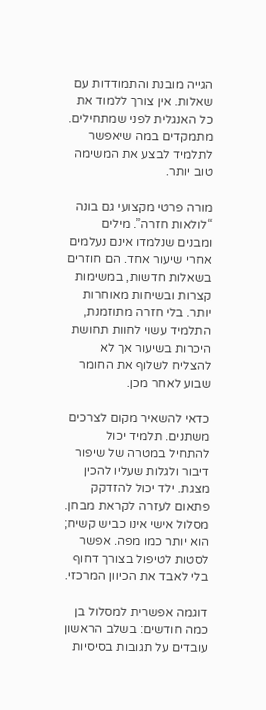הגייה מובנת והתמודדות עם שאלות. אין צורך ללמוד את כל האנגלית לפני שמתחילים. מתמקדים במה שיאפשר לתלמיד לבצע את המשימה טוב יותר.

מורה פרטי מקצועי גם בונה “לולאות חזרה”. מילים ומבנים שנלמדו אינם נעלמים אחרי שיעור אחד. הם חוזרים בשאלות חדשות, במשימות קצרות ובשיחות מאוחרות יותר. בלי חזרה מתוזמנת, התלמיד עשוי לחוות תחושת היכרות בשיעור אך לא להצליח לשלוף את החומר שבוע לאחר מכן.

כדאי להשאיר מקום לצרכים משתנים. תלמיד יכול להתחיל במטרה של שיפור דיבור ולגלות שעליו להכין מצגת. ילד יכול להזדקק פתאום לעזרה לקראת מבחן. מסלול אישי אינו כביש קשיח; הוא יותר כמו מפה. אפשר לסטות לטיפול בצורך דחוף בלי לאבד את הכיוון המרכזי.

דוגמה אפשרית למסלול בן כמה חודשים: בשלב הראשון עובדים על תגובות בסיסיות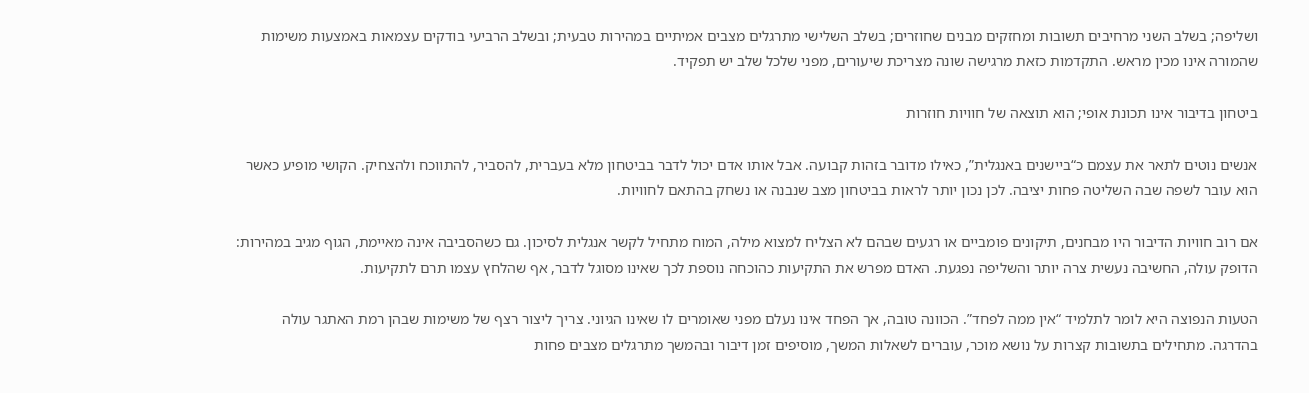ושליפה; בשלב השני מרחיבים תשובות ומחזקים מבנים שחוזרים; בשלב השלישי מתרגלים מצבים אמיתיים במהירות טבעית; ובשלב הרביעי בודקים עצמאות באמצעות משימות שהמורה אינו מכין מראש. התקדמות כזאת מרגישה שונה מצריכת שיעורים, מפני שלכל שלב יש תפקיד.

ביטחון בדיבור אינו תכונת אופי; הוא תוצאה של חוויות חוזרות

אנשים נוטים לתאר את עצמם כ“ביישנים באנגלית”, כאילו מדובר בזהות קבועה. אבל אותו אדם יכול לדבר בביטחון מלא בעברית, להסביר, להתווכח ולהצחיק. הקושי מופיע כאשר הוא עובר לשפה שבה השליטה פחות יציבה. לכן נכון יותר לראות בביטחון מצב שנבנה או נשחק בהתאם לחוויות.

אם רוב חוויות הדיבור היו מבחנים, תיקונים פומביים או רגעים שבהם לא הצליח למצוא מילה, המוח מתחיל לקשר אנגלית לסיכון. גם כשהסביבה אינה מאיימת, הגוף מגיב במהירות: הדופק עולה, החשיבה נעשית צרה יותר והשליפה נפגעת. האדם מפרש את התקיעות כהוכחה נוספת לכך שאינו מסוגל לדבר, אף שהלחץ עצמו תרם לתקיעות.

הטעות הנפוצה היא לומר לתלמיד “אין ממה לפחד”. הכוונה טובה, אך הפחד אינו נעלם מפני שאומרים לו שאינו הגיוני. צריך ליצור רצף של משימות שבהן רמת האתגר עולה בהדרגה. מתחילים בתשובות קצרות על נושא מוכר, עוברים לשאלות המשך, מוסיפים זמן דיבור ובהמשך מתרגלים מצבים פחות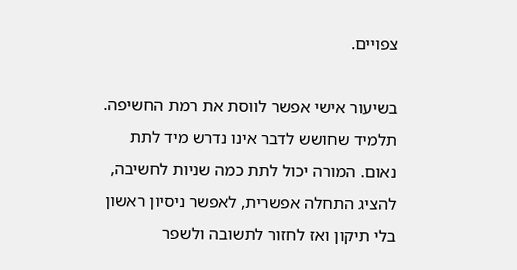צפויים.

בשיעור אישי אפשר לווסת את רמת החשיפה. תלמיד שחושש לדבר אינו נדרש מיד לתת נאום. המורה יכול לתת כמה שניות לחשיבה, להציג התחלה אפשרית, לאפשר ניסיון ראשון בלי תיקון ואז לחזור לתשובה ולשפר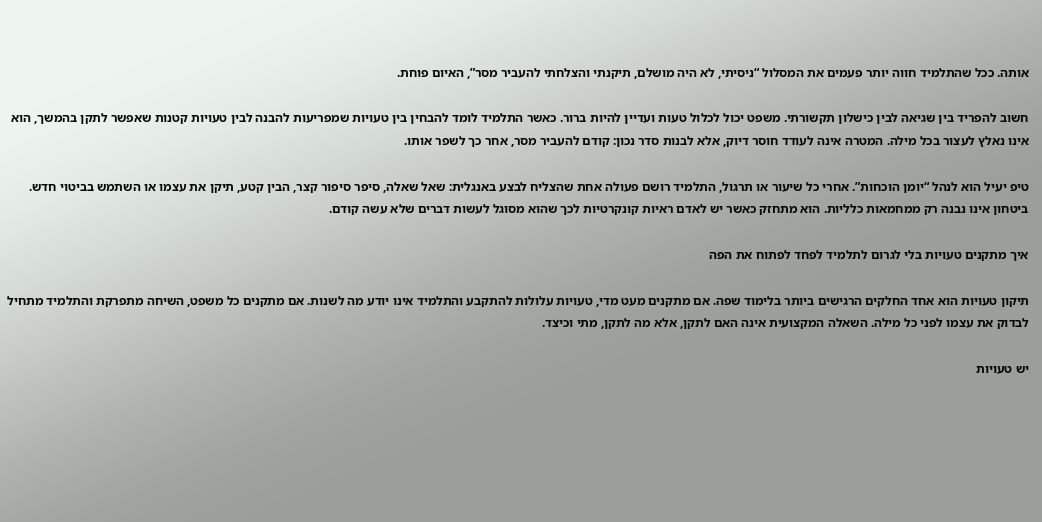אותה. ככל שהתלמיד חווה יותר פעמים את המסלול “ניסיתי, לא היה מושלם, תיקנתי והצלחתי להעביר מסר”, האיום פוחת.

חשוב להפריד בין שגיאה לבין כישלון תקשורתי. משפט יכול לכלול טעות ועדיין להיות ברור. כאשר התלמיד לומד להבחין בין טעויות שמפריעות להבנה לבין טעויות קטנות שאפשר לתקן בהמשך, הוא אינו נאלץ לעצור בכל מילה. המטרה אינה לעודד חוסר דיוק, אלא לבנות סדר נכון: קודם להעביר מסר, אחר כך לשפר אותו.

טיפ יעיל הוא לנהל “יומן הוכחות”. אחרי כל שיעור או תרגול, התלמיד רושם פעולה אחת שהצליח לבצע באנגלית: שאל שאלה, סיפר סיפור קצר, הבין קטע, תיקן את עצמו או השתמש בביטוי חדש. ביטחון אינו נבנה רק ממחמאות כלליות. הוא מתחזק כאשר יש לאדם ראיות קונקרטיות לכך שהוא מסוגל לעשות דברים שלא עשה קודם.

איך מתקנים טעויות בלי לגרום לתלמיד לפחד לפתוח את הפה

תיקון טעויות הוא אחד החלקים הרגישים ביותר בלימוד שפה. אם מתקנים מעט מדי, טעויות עלולות להתקבע והתלמיד אינו יודע מה לשנות. אם מתקנים כל משפט, השיחה מתפרקת והתלמיד מתחיל לבדוק את עצמו לפני כל מילה. השאלה המקצועית אינה האם לתקן, אלא מה לתקן, מתי וכיצד.

יש טעויות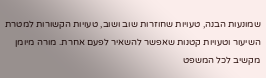שמונעות הבנה, טעויות שחוזרות שוב ושוב, טעויות הקשורות למטרת השיעור וטעויות קטנות שאפשר להשאיר לפעם אחרת. מורה מיומן מקשיב לכל המשפט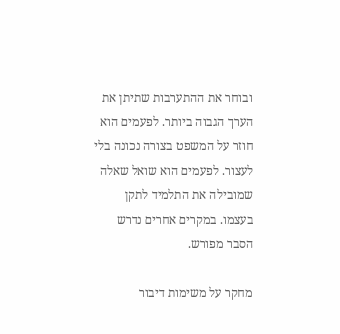ובוחר את ההתערבות שתיתן את הערך הגבוה ביותר. לפעמים הוא חוזר על המשפט בצורה נכונה בלי לעצור. לפעמים הוא שואל שאלה שמובילה את התלמיד לתקן בעצמו. במקרים אחרים נדרש הסבר מפורש.

מחקר על משימות דיבור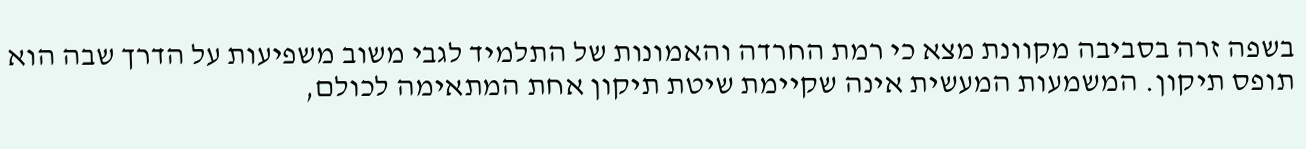בשפה זרה בסביבה מקוונת מצא כי רמת החרדה והאמונות של התלמיד לגבי משוב משפיעות על הדרך שבה הוא תופס תיקון. המשמעות המעשית אינה שקיימת שיטת תיקון אחת המתאימה לכולם,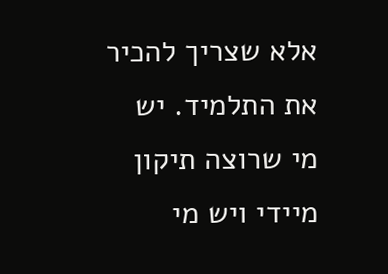אלא שצריך להכיר את התלמיד. יש מי שרוצה תיקון מיידי ויש מי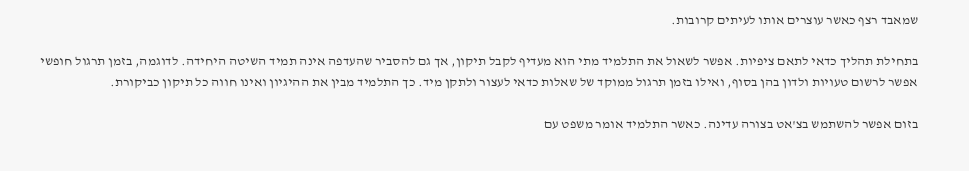שמאבד רצף כאשר עוצרים אותו לעיתים קרובות.

בתחילת תהליך כדאי לתאם ציפיות. אפשר לשאול את התלמיד מתי הוא מעדיף לקבל תיקון, אך גם להסביר שהעדפה אינה תמיד השיטה היחידה. לדוגמה, בזמן תרגול חופשי אפשר לרשום טעויות ולדון בהן בסוף, ואילו בזמן תרגול ממוקד של שאלות כדאי לעצור ולתקן מיד. כך התלמיד מבין את ההיגיון ואינו חווה כל תיקון כביקורת.

בזום אפשר להשתמש בצ'אט בצורה עדינה. כאשר התלמיד אומר משפט עם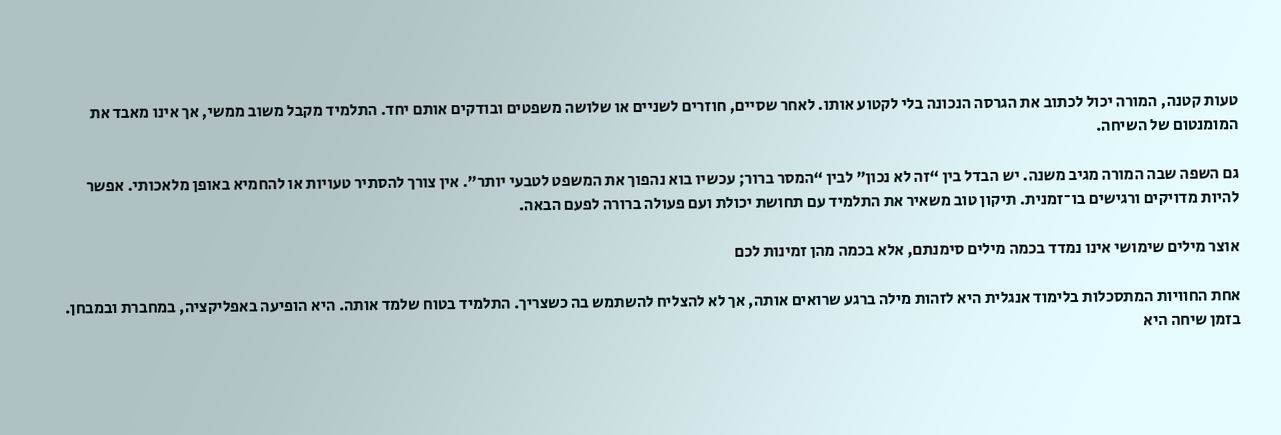טעות קטנה, המורה יכול לכתוב את הגרסה הנכונה בלי לקטוע אותו. לאחר שסיים, חוזרים לשניים או שלושה משפטים ובודקים אותם יחד. התלמיד מקבל משוב ממשי, אך אינו מאבד את המומנטום של השיחה.

גם השפה שבה המורה מגיב משנה. יש הבדל בין “זה לא נכון” לבין “המסר ברור; עכשיו בוא נהפוך את המשפט לטבעי יותר”. אין צורך להסתיר טעויות או להחמיא באופן מלאכותי. אפשר להיות מדויקים ורגישים בו־זמנית. תיקון טוב משאיר את התלמיד עם תחושת יכולת ועם פעולה ברורה לפעם הבאה.

אוצר מילים שימושי אינו נמדד בכמה מילים סימנתם, אלא בכמה מהן זמינות לכם

אחת החוויות המתסכלות בלימוד אנגלית היא לזהות מילה ברגע שרואים אותה, אך לא להצליח להשתמש בה כשצריך. התלמיד בטוח שלמד אותה. היא הופיעה באפליקציה, במחברת ובמבחן. בזמן שיחה היא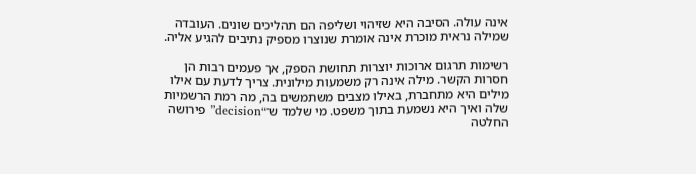אינה עולה. הסיבה היא שזיהוי ושליפה הם תהליכים שונים. העובדה שמילה נראית מוכרת אינה אומרת שנוצרו מספיק נתיבים להגיע אליה.

רשימות תרגום ארוכות יוצרות תחושת הספק, אך פעמים רבות הן חסרות הקשר. מילה אינה רק משמעות מילונית. צריך לדעת עם אילו מילים היא מתחברת, באילו מצבים משתמשים בה, מה רמת הרשמיות שלה ואיך היא נשמעת בתוך משפט. מי שלמד ש־“decision” פירושה החלטה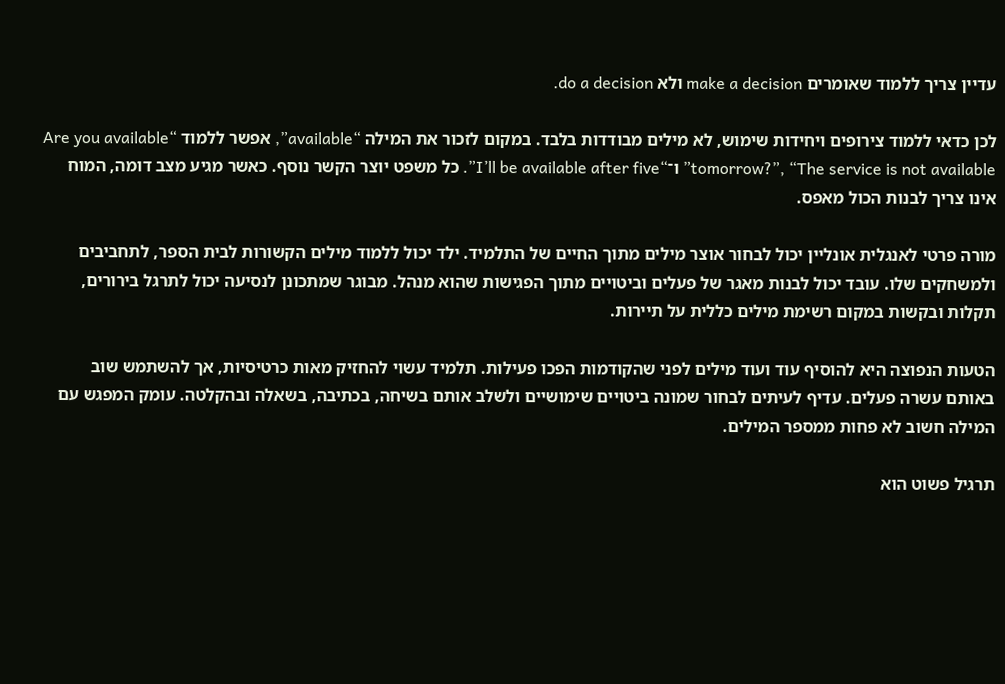עדיין צריך ללמוד שאומרים make a decision ולא do a decision.

לכן כדאי ללמוד צירופים ויחידות שימוש, לא מילים מבודדות בלבד. במקום לזכור את המילה “available”, אפשר ללמוד “Are you available tomorrow?”, “The service is not available” ו־“I’ll be available after five”. כל משפט יוצר הקשר נוסף. כאשר מגיע מצב דומה, המוח אינו צריך לבנות הכול מאפס.

מורה פרטי לאנגלית אונליין יכול לבחור אוצר מילים מתוך החיים של התלמיד. ילד יכול ללמוד מילים הקשורות לבית הספר, לתחביבים ולמשחקים שלו. עובד יכול לבנות מאגר של פעלים וביטויים מתוך הפגישות שהוא מנהל. מבוגר שמתכונן לנסיעה יכול לתרגל בירורים, תקלות ובקשות במקום רשימת מילים כללית על תיירות.

הטעות הנפוצה היא להוסיף עוד ועוד מילים לפני שהקודמות הפכו פעילות. תלמיד עשוי להחזיק מאות כרטיסיות, אך להשתמש שוב באותם עשרה פעלים. עדיף לעיתים לבחור שמונה ביטויים שימושיים ולשלב אותם בשיחה, בכתיבה, בשאלה ובהקלטה. עומק המפגש עם המילה חשוב לא פחות ממספר המילים.

תרגיל פשוט הוא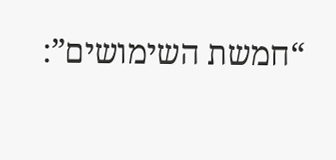“חמשת השימושים”: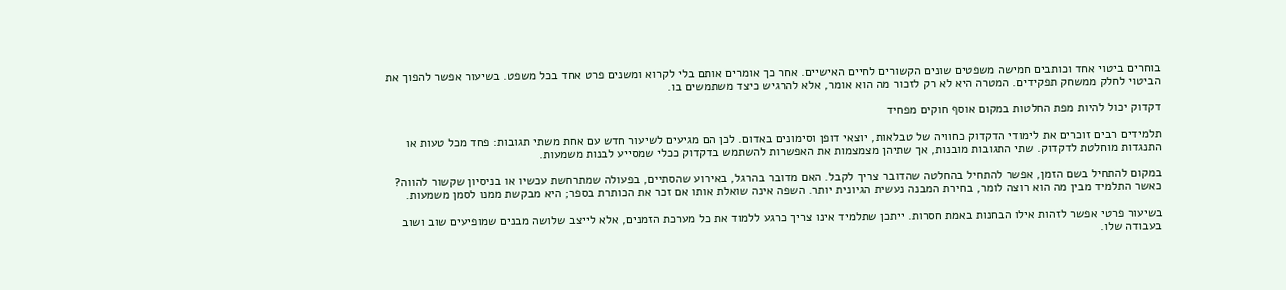בוחרים ביטוי אחד וכותבים חמישה משפטים שונים הקשורים לחיים האישיים. אחר כך אומרים אותם בלי לקרוא ומשנים פרט אחד בכל משפט. בשיעור אפשר להפוך את הביטוי לחלק ממשחק תפקידים. המטרה היא לא רק לזכור מה הוא אומר, אלא להרגיש כיצד משתמשים בו.

דקדוק יכול להיות מפת החלטות במקום אוסף חוקים מפחיד

תלמידים רבים זוכרים את לימודי הדקדוק כחוויה של טבלאות, יוצאי דופן וסימונים באדום. לכן הם מגיעים לשיעור חדש עם אחת משתי תגובות: פחד מכל טעות או התנגדות מוחלטת לדקדוק. שתי התגובות מובנות, אך שתיהן מצמצמות את האפשרות להשתמש בדקדוק ככלי שמסייע לבנות משמעות.

במקום להתחיל בשם הזמן, אפשר להתחיל בהחלטה שהדובר צריך לקבל. האם מדובר בהרגל, באירוע שהסתיים, בפעולה שמתרחשת עכשיו או בניסיון שקשור להווה? כאשר התלמיד מבין מה הוא רוצה לומר, בחירת המבנה נעשית הגיונית יותר. השפה אינה שואלת אותו אם זכר את הכותרת בספר; היא מבקשת ממנו לסמן משמעות.

בשיעור פרטי אפשר לזהות אילו הבחנות באמת חסרות. ייתכן שתלמיד אינו צריך כרגע ללמוד את כל מערכת הזמנים, אלא לייצב שלושה מבנים שמופיעים שוב ושוב בעבודה שלו.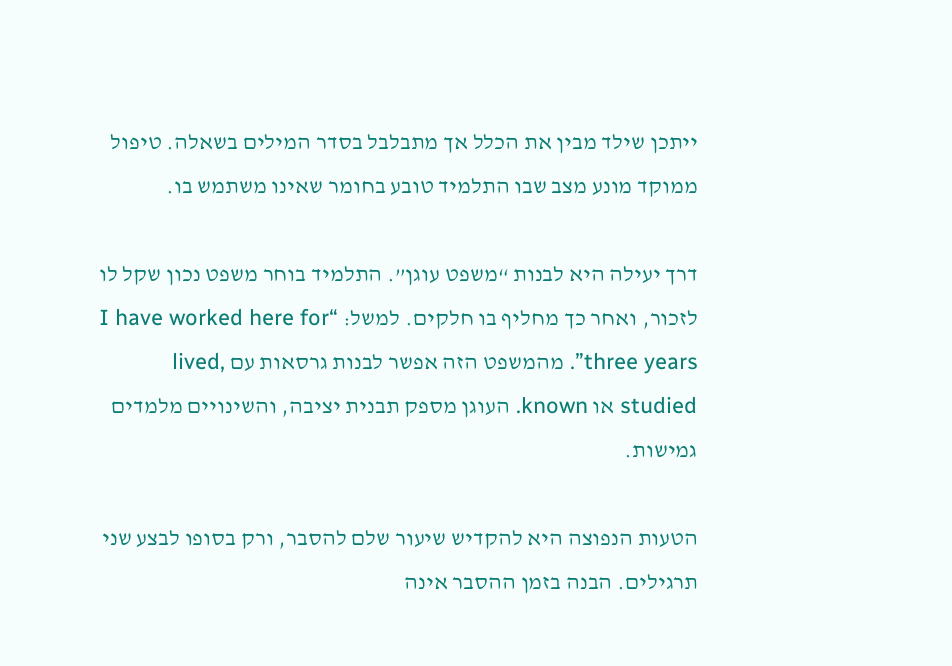ייתכן שילד מבין את הכלל אך מתבלבל בסדר המילים בשאלה. טיפול ממוקד מונע מצב שבו התלמיד טובע בחומר שאינו משתמש בו.

דרך יעילה היא לבנות “משפט עוגן”. התלמיד בוחר משפט נכון שקל לו לזכור, ואחר כך מחליף בו חלקים. למשל: “I have worked here for three years”. מהמשפט הזה אפשר לבנות גרסאות עם lived, studied או known. העוגן מספק תבנית יציבה, והשינויים מלמדים גמישות.

הטעות הנפוצה היא להקדיש שיעור שלם להסבר, ורק בסופו לבצע שני תרגילים. הבנה בזמן ההסבר אינה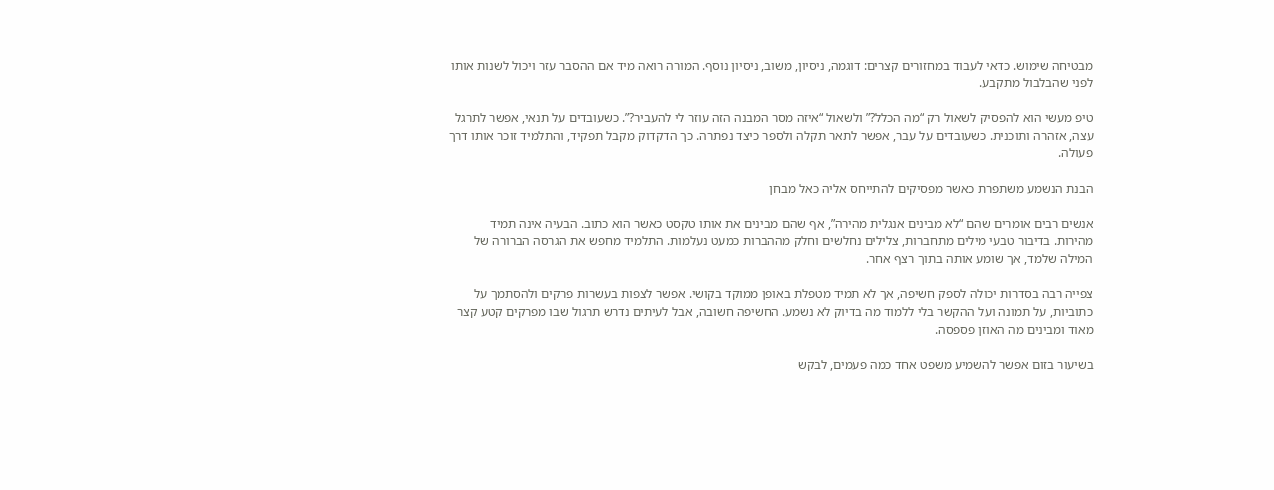מבטיחה שימוש. כדאי לעבוד במחזורים קצרים: דוגמה, ניסיון, משוב, ניסיון נוסף. המורה רואה מיד אם ההסבר עזר ויכול לשנות אותו לפני שהבלבול מתקבע.

טיפ מעשי הוא להפסיק לשאול רק “מה הכלל?” ולשאול “איזה מסר המבנה הזה עוזר לי להעביר?”. כשעובדים על תנאי, אפשר לתרגל עצה, אזהרה ותוכנית. כשעובדים על עבר, אפשר לתאר תקלה ולספר כיצד נפתרה. כך הדקדוק מקבל תפקיד, והתלמיד זוכר אותו דרך פעולה.

הבנת הנשמע משתפרת כאשר מפסיקים להתייחס אליה כאל מבחן

אנשים רבים אומרים שהם “לא מבינים אנגלית מהירה”, אף שהם מבינים את אותו טקסט כאשר הוא כתוב. הבעיה אינה תמיד מהירות. בדיבור טבעי מילים מתחברות, צלילים נחלשים וחלק מההברות כמעט נעלמות. התלמיד מחפש את הגרסה הברורה של המילה שלמד, אך שומע אותה בתוך רצף אחר.

צפייה רבה בסדרות יכולה לספק חשיפה, אך לא תמיד מטפלת באופן ממוקד בקושי. אפשר לצפות בעשרות פרקים ולהסתמך על כתוביות, על תמונה ועל ההקשר בלי ללמוד מה בדיוק לא נשמע. החשיפה חשובה, אבל לעיתים נדרש תרגול שבו מפרקים קטע קצר מאוד ומבינים מה האוזן פספסה.

בשיעור בזום אפשר להשמיע משפט אחד כמה פעמים, לבקש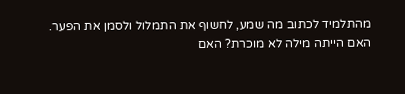מהתלמיד לכתוב מה שמע, לחשוף את התמלול ולסמן את הפער. האם הייתה מילה לא מוכרת? האם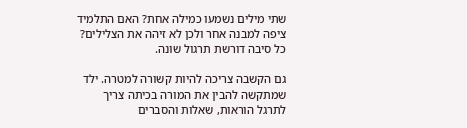שתי מילים נשמעו כמילה אחת? האם התלמיד ציפה למבנה אחר ולכן לא זיהה את הצלילים? כל סיבה דורשת תרגול שונה.

גם הקשבה צריכה להיות קשורה למטרה. ילד שמתקשה להבין את המורה בכיתה צריך לתרגל הוראות, שאלות והסברים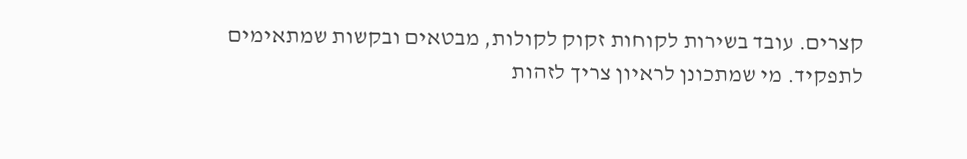קצרים. עובד בשירות לקוחות זקוק לקולות, מבטאים ובקשות שמתאימים לתפקיד. מי שמתכונן לראיון צריך לזהות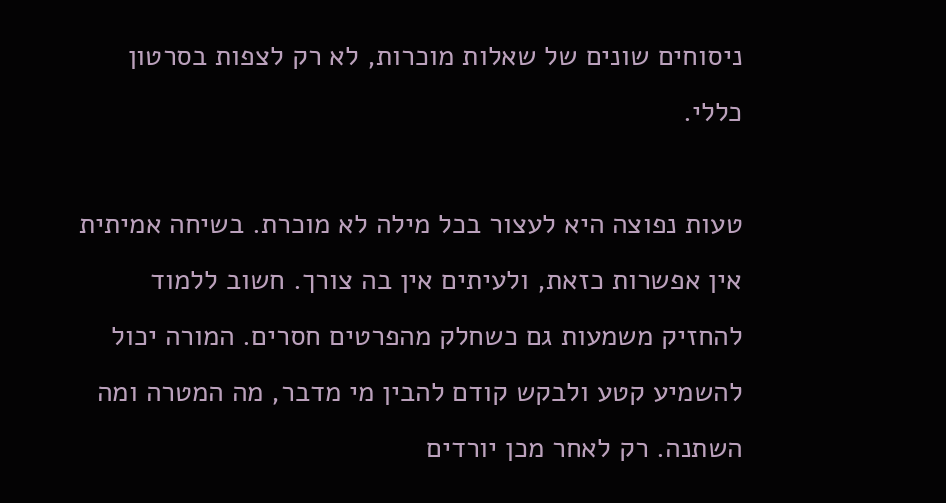ניסוחים שונים של שאלות מוכרות, לא רק לצפות בסרטון כללי.

טעות נפוצה היא לעצור בכל מילה לא מוכרת. בשיחה אמיתית אין אפשרות כזאת, ולעיתים אין בה צורך. חשוב ללמוד להחזיק משמעות גם כשחלק מהפרטים חסרים. המורה יכול להשמיע קטע ולבקש קודם להבין מי מדבר, מה המטרה ומה השתנה. רק לאחר מכן יורדים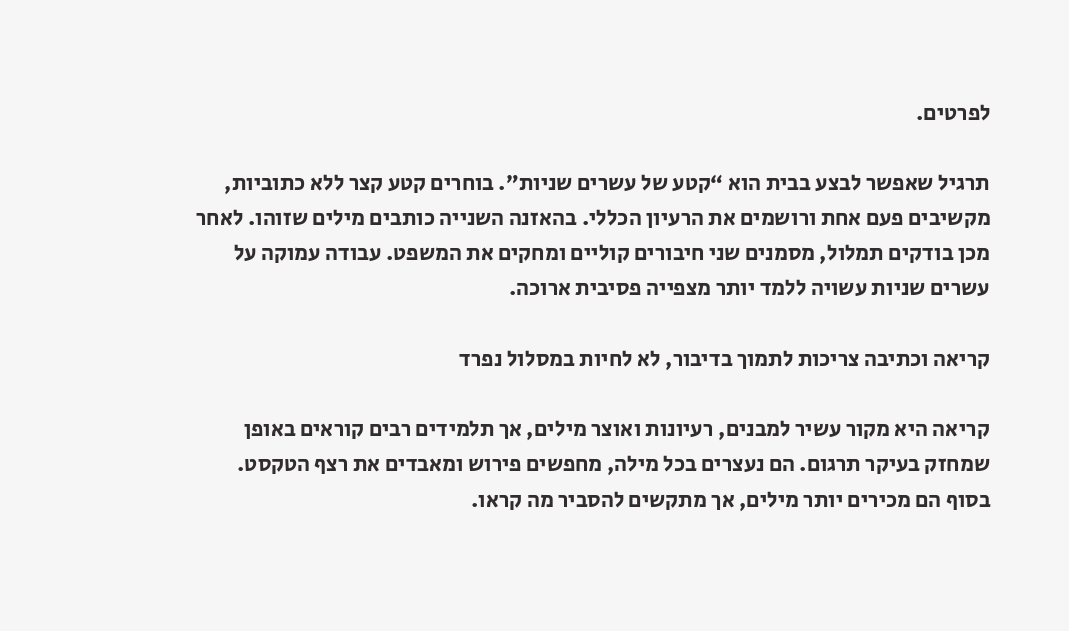לפרטים.

תרגיל שאפשר לבצע בבית הוא “קטע של עשרים שניות”. בוחרים קטע קצר ללא כתוביות, מקשיבים פעם אחת ורושמים את הרעיון הכללי. בהאזנה השנייה כותבים מילים שזוהו. לאחר מכן בודקים תמלול, מסמנים שני חיבורים קוליים ומחקים את המשפט. עבודה עמוקה על עשרים שניות עשויה ללמד יותר מצפייה פסיבית ארוכה.

קריאה וכתיבה צריכות לתמוך בדיבור, לא לחיות במסלול נפרד

קריאה היא מקור עשיר למבנים, רעיונות ואוצר מילים, אך תלמידים רבים קוראים באופן שמחזק בעיקר תרגום. הם נעצרים בכל מילה, מחפשים פירוש ומאבדים את רצף הטקסט. בסוף הם מכירים יותר מילים, אך מתקשים להסביר מה קראו.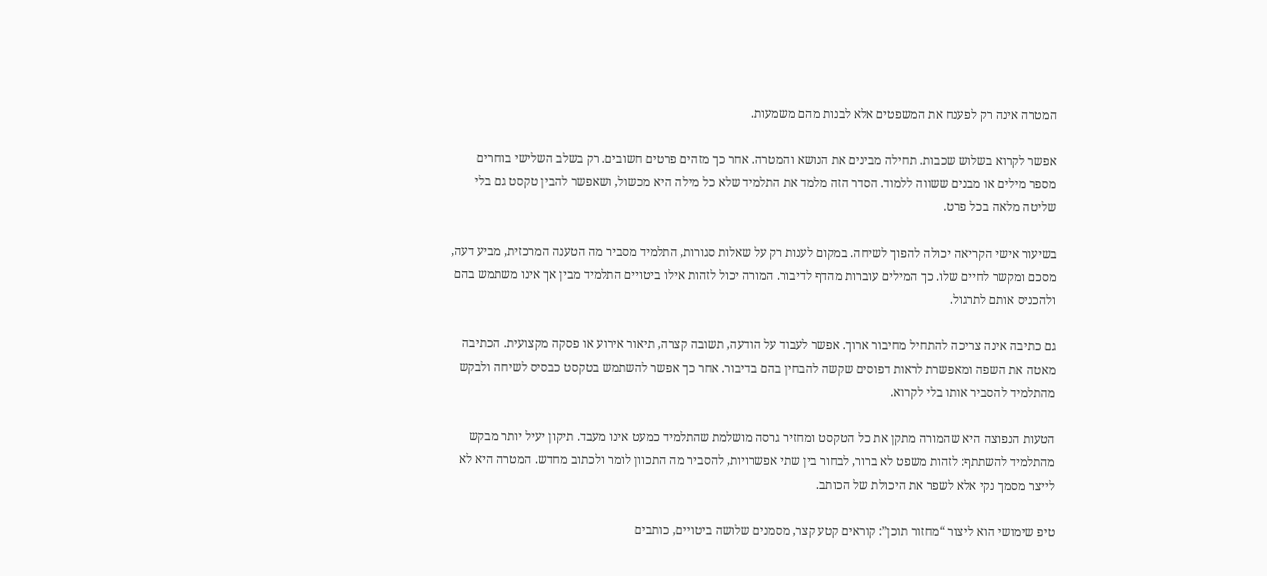המטרה אינה רק לפענח את המשפטים אלא לבנות מהם משמעות.

אפשר לקרוא בשלוש שכבות. תחילה מבינים את הנושא והמטרה. אחר כך מזהים פרטים חשובים. רק בשלב השלישי בוחרים מספר מילים או מבנים ששווה ללמוד. הסדר הזה מלמד את התלמיד שלא כל מילה היא מכשול, ושאפשר להבין טקסט גם בלי שליטה מלאה בכל פרט.

בשיעור אישי הקריאה יכולה להפוך לשיחה. במקום לענות רק על שאלות סגורות, התלמיד מסביר מה הטענה המרכזית, מביע דעה, מסכם ומקשר לחיים שלו. כך המילים עוברות מהדף לדיבור. המורה יכול לזהות אילו ביטויים התלמיד מבין אך אינו משתמש בהם ולהכניס אותם לתרגול.

גם כתיבה אינה צריכה להתחיל מחיבור ארוך. אפשר לעבוד על הודעה, תשובה קצרה, תיאור אירוע או פסקה מקצועית. הכתיבה מאטה את השפה ומאפשרת לראות דפוסים שקשה להבחין בהם בדיבור. אחר כך אפשר להשתמש בטקסט כבסיס לשיחה ולבקש מהתלמיד להסביר אותו בלי לקרוא.

הטעות הנפוצה היא שהמורה מתקן את כל הטקסט ומחזיר גרסה מושלמת שהתלמיד כמעט אינו מעבד. תיקון יעיל יותר מבקש מהתלמיד להשתתף: לזהות משפט לא ברור, לבחור בין שתי אפשרויות, להסביר מה התכוון לומר ולכתוב מחדש. המטרה היא לא לייצר מסמך נקי אלא לשפר את היכולת של הכותב.

טיפ שימושי הוא ליצור “מחזור תוכן”: קוראים קטע קצר, מסמנים שלושה ביטויים, כותבים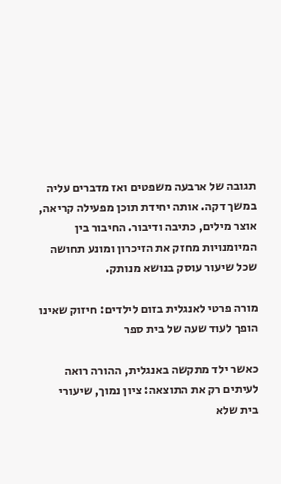תגובה של ארבעה משפטים ואז מדברים עליה במשך דקה. אותה יחידת תוכן מפעילה קריאה, אוצר מילים, כתיבה ודיבור. החיבור בין המיומנויות מחזק את הזיכרון ומונע תחושה שכל שיעור עוסק בנושא מנותק.

מורה פרטי לאנגלית בזום לילדים: חיזוק שאינו הופך לעוד שעה של בית ספר

כאשר ילד מתקשה באנגלית, ההורה רואה לעיתים רק את התוצאה: ציון נמוך, שיעורי בית שלא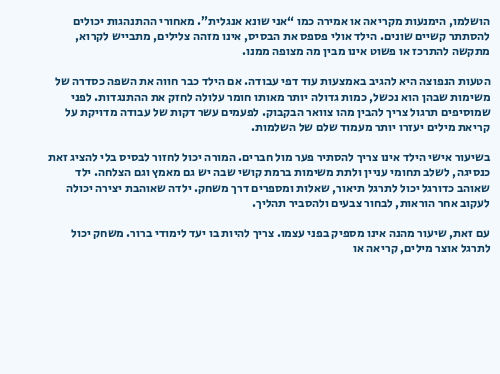הושלמו, הימנעות מקריאה או אמירה כמו “אני שונא אנגלית”. מאחורי ההתנהגות יכולים להסתתר קשיים שונים. הילד אולי פספס את הבסיס, אינו מזהה צלילים, מתבייש לקרוא, מתקשה להתרכז או פשוט אינו מבין מה מצופה ממנו.

הטעות הנפוצה היא להגיב באמצעות עוד דפי עבודה. אם הילד כבר חווה את השפה כסדרה של משימות שבהן הוא נכשל, כמות גדולה יותר מאותו חומר עלולה לחזק את ההתנגדות. לפני שמוסיפים תרגול צריך להבין מהו צוואר הבקבוק. לפעמים עשר דקות של עבודה מדויקת על קריאת מילים יעזרו יותר מעמוד שלם של השלמות.

בשיעור אישי הילד אינו צריך להסתיר פער מול חברים. המורה יכול לחזור לבסיס בלי להציג זאת כנסיגה, לשלב תחומי עניין ולתת משימות ברמת קושי שבה יש גם מאמץ וגם הצלחה. ילד שאוהב כדורגל יכול לתרגל תיאור, שאלות ומספרים דרך משחק. ילדה שאוהבת יצירה יכולה לעקוב אחר הוראות, לבחור צבעים ולהסביר תהליך.

עם זאת, שיעור מהנה אינו מספיק בפני עצמו. צריך להיות בו יעד לימודי ברור. משחק יכול לתרגל אוצר מילים, קריאה או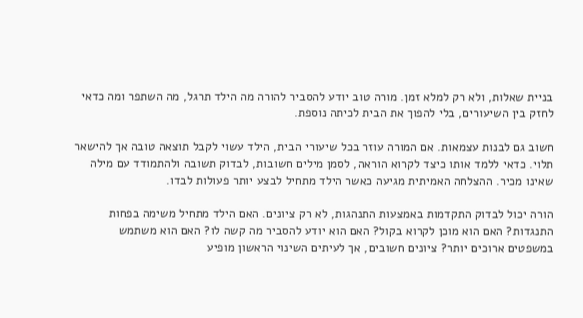בניית שאלות, ולא רק למלא זמן. מורה טוב יודע להסביר להורה מה הילד תרגל, מה השתפר ומה כדאי לחזק בין השיעורים, בלי להפוך את הבית לכיתה נוספת.

חשוב גם לבנות עצמאות. אם המורה עוזר בכל שיעורי הבית, הילד עשוי לקבל תוצאה טובה אך להישאר תלוי. כדאי ללמד אותו כיצד לקרוא הוראה, לסמן מילים חשובות, לבדוק תשובה ולהתמודד עם מילה שאינו מכיר. ההצלחה האמיתית מגיעה כאשר הילד מתחיל לבצע יותר פעולות לבדו.

הורה יכול לבדוק התקדמות באמצעות התנהגות, לא רק ציונים. האם הילד מתחיל משימה בפחות התנגדות? האם הוא מוכן לקרוא בקול? האם הוא יודע להסביר מה קשה לו? האם הוא משתמש במשפטים ארוכים יותר? ציונים חשובים, אך לעיתים השינוי הראשון מופיע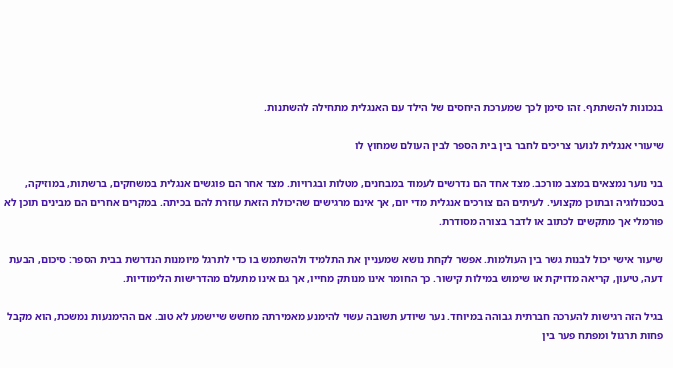בנכונות להשתתף. זהו סימן לכך שמערכת היחסים של הילד עם האנגלית מתחילה להשתנות.

שיעורי אנגלית לנוער צריכים לחבר בין בית הספר לבין העולם שמחוץ לו

בני נוער נמצאים במצב מורכב. מצד אחד הם נדרשים לעמוד במבחנים, מטלות ובגרויות. מצד אחר הם פוגשים אנגלית במשחקים, ברשתות, במוזיקה, בטכנולוגיה ובתוכן מקצועי. לעיתים הם צורכים אנגלית מדי יום, אך אינם מרגישים שהיכולת הזאת עוזרת להם בכיתה. במקרים אחרים הם מבינים תוכן לא פורמלי אך מתקשים לכתוב או לדבר בצורה מסודרת.

שיעור אישי יכול לבנות גשר בין העולמות. אפשר לקחת נושא שמעניין את התלמיד ולהשתמש בו כדי לתרגל מיומנות הנדרשת בבית הספר: סיכום, הבעת דעה, טיעון, קריאה מדויקת או שימוש במילות קישור. כך החומר אינו מנותק מחייו, אך גם אינו מתעלם מהדרישות הלימודיות.

בגיל הזה רגישות להערכה חברתית גבוהה במיוחד. נער שיודע תשובה עשוי להימנע מאמירתה מחשש שיישמע לא טוב. אם ההימנעות נמשכת, הוא מקבל פחות תרגול ומפתח פער בין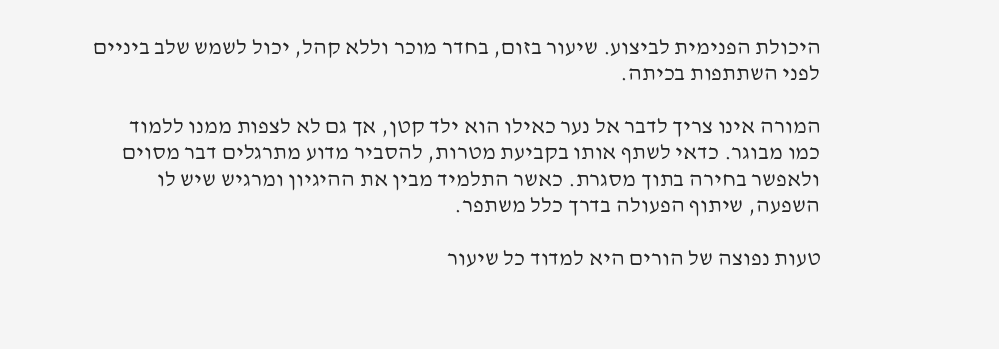היכולת הפנימית לביצוע. שיעור בזום, בחדר מוכר וללא קהל, יכול לשמש שלב ביניים לפני השתתפות בכיתה.

המורה אינו צריך לדבר אל נער כאילו הוא ילד קטן, אך גם לא לצפות ממנו ללמוד כמו מבוגר. כדאי לשתף אותו בקביעת מטרות, להסביר מדוע מתרגלים דבר מסוים ולאפשר בחירה בתוך מסגרת. כאשר התלמיד מבין את ההיגיון ומרגיש שיש לו השפעה, שיתוף הפעולה בדרך כלל משתפר.

טעות נפוצה של הורים היא למדוד כל שיעור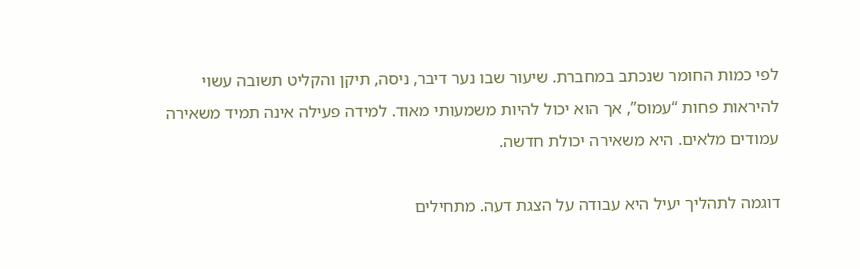לפי כמות החומר שנכתב במחברת. שיעור שבו נער דיבר, ניסה, תיקן והקליט תשובה עשוי להיראות פחות “עמוס”, אך הוא יכול להיות משמעותי מאוד. למידה פעילה אינה תמיד משאירה עמודים מלאים. היא משאירה יכולת חדשה.

דוגמה לתהליך יעיל היא עבודה על הצגת דעה. מתחילים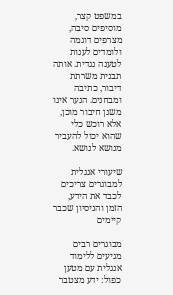במשפט קצר, מוסיפים סיבה, מצרפים דוגמה ולומדים לענות לטענה נגדית. אותה תבנית משרתת דיבור, כתיבה ומבחנים. הנער אינו משנן חיבור מוכן, אלא רוכש כלי שהוא יכול להעביר מנושא לנושא.

שיעורי אנגלית למבוגרים צריכים לכבד את הידע, הזמן והניסיון שכבר קיימים

מבוגרים רבים מגיעים ללימוד אנגלית עם מטען כפול: ידע מצטבר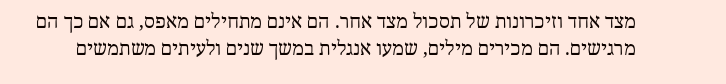מצד אחד וזיכרונות של תסכול מצד אחר. הם אינם מתחילים מאפס, גם אם כך הם מרגישים. הם מכירים מילים, שמעו אנגלית במשך שנים ולעיתים משתמשים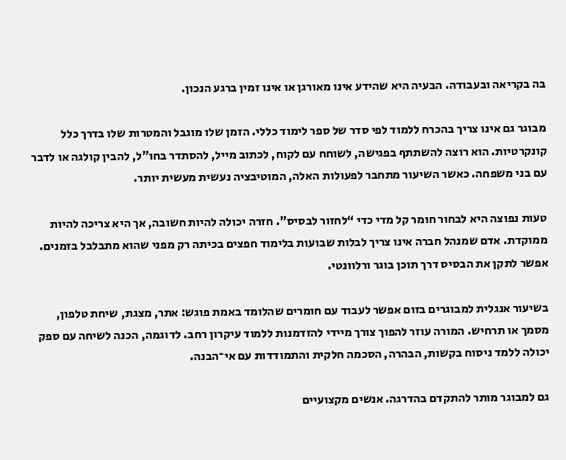בה בקריאה ובעבודה. הבעיה היא שהידע אינו מאורגן או אינו זמין ברגע הנכון.

מבוגר גם אינו צריך בהכרח ללמוד לפי סדר של ספר לימוד כללי. הזמן שלו מוגבל והמטרות שלו בדרך כלל קונקרטיות. הוא רוצה להשתתף בפגישה, לשוחח עם לקוח, לכתוב מייל, להסתדר בחו"ל, להבין קולגה או לדבר עם בני משפחה. כאשר השיעור מתחבר לפעולות האלה, המוטיבציה נעשית מעשית יותר.

טעות נפוצה היא לבחור חומר קל מדי כדי “לחזור לבסיס”. חזרה יכולה להיות חשובה, אך היא צריכה להיות ממוקדת. אדם שמנהל חברה אינו צריך לבלות שבועות בלימוד חפצים בכיתה רק מפני שהוא מתבלבל בזמנים. אפשר לתקן את הבסיס דרך תוכן בוגר ורלוונטי.

בשיעור אנגלית למבוגרים בזום אפשר לעבוד עם חומרים שהלומד באמת פוגש: אתר, מצגת, שיחת טלפון, מסמך או תרחיש. המורה עוזר להפוך צורך מיידי להזדמנות ללמוד עיקרון רחב. לדוגמה, הכנה לשיחה עם ספק יכולה ללמד ניסוח בקשות, הבהרה, הסכמה חלקית והתמודדות עם אי־הבנה.

גם למבוגר מותר להתקדם בהדרגה. אנשים מקצועיים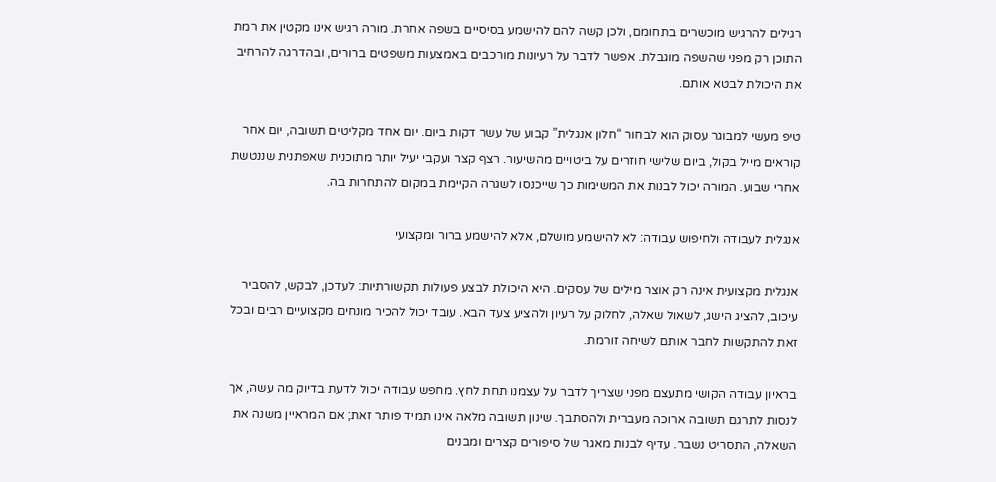רגילים להרגיש מוכשרים בתחומם, ולכן קשה להם להישמע בסיסיים בשפה אחרת. מורה רגיש אינו מקטין את רמת התוכן רק מפני שהשפה מוגבלת. אפשר לדבר על רעיונות מורכבים באמצעות משפטים ברורים, ובהדרגה להרחיב את היכולת לבטא אותם.

טיפ מעשי למבוגר עסוק הוא לבחור “חלון אנגלית” קבוע של עשר דקות ביום. יום אחד מקליטים תשובה, יום אחר קוראים מייל בקול, ביום שלישי חוזרים על ביטויים מהשיעור. רצף קצר ועקבי יעיל יותר מתוכנית שאפתנית שננטשת אחרי שבוע. המורה יכול לבנות את המשימות כך שייכנסו לשגרה הקיימת במקום להתחרות בה.

אנגלית לעבודה ולחיפוש עבודה: לא להישמע מושלם, אלא להישמע ברור ומקצועי

אנגלית מקצועית אינה רק אוצר מילים של עסקים. היא היכולת לבצע פעולות תקשורתיות: לעדכן, לבקש, להסביר עיכוב, להציג הישג, לשאול שאלה, לחלוק על רעיון ולהציע צעד הבא. עובד יכול להכיר מונחים מקצועיים רבים ובכל זאת להתקשות לחבר אותם לשיחה זורמת.

בראיון עבודה הקושי מתעצם מפני שצריך לדבר על עצמנו תחת לחץ. מחפש עבודה יכול לדעת בדיוק מה עשה, אך לנסות לתרגם תשובה ארוכה מעברית ולהסתבך. שינון תשובה מלאה אינו תמיד פותר זאת; אם המראיין משנה את השאלה, התסריט נשבר. עדיף לבנות מאגר של סיפורים קצרים ומבנים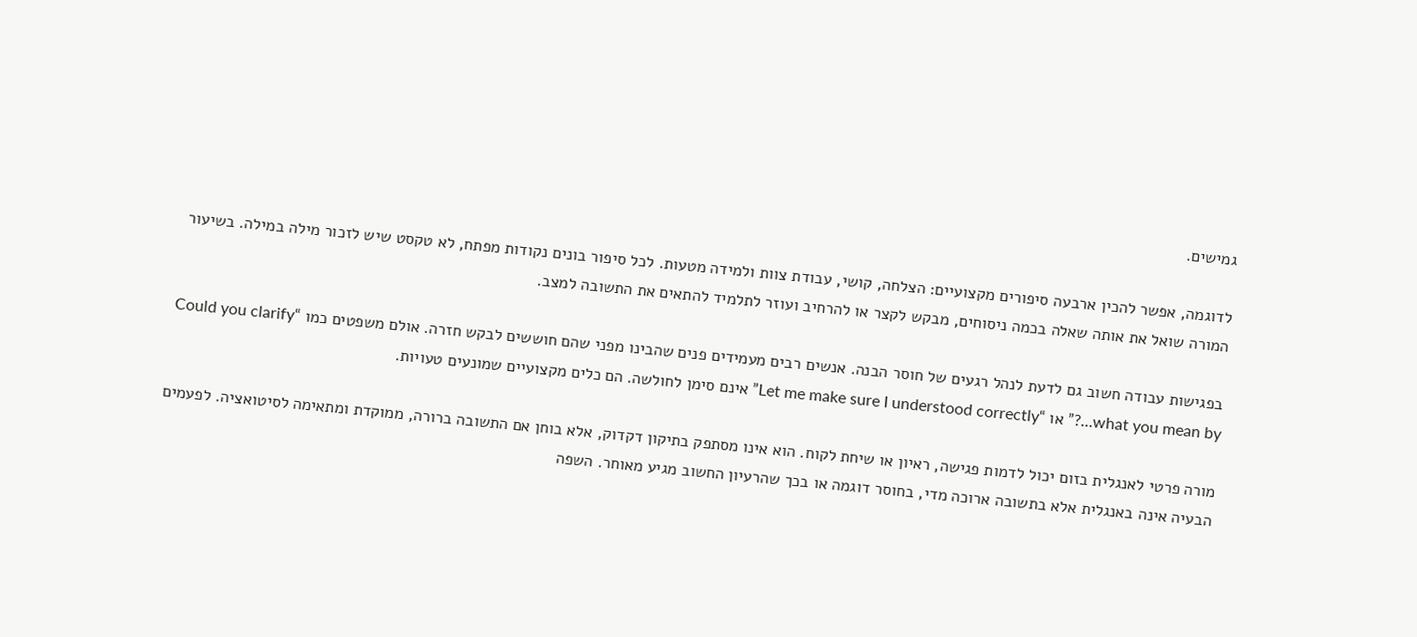גמישים.

לדוגמה, אפשר להכין ארבעה סיפורים מקצועיים: הצלחה, קושי, עבודת צוות ולמידה מטעות. לכל סיפור בונים נקודות מפתח, לא טקסט שיש לזכור מילה במילה. בשיעור המורה שואל את אותה שאלה בכמה ניסוחים, מבקש לקצר או להרחיב ועוזר לתלמיד להתאים את התשובה למצב.

בפגישות עבודה חשוב גם לדעת לנהל רגעים של חוסר הבנה. אנשים רבים מעמידים פנים שהבינו מפני שהם חוששים לבקש חזרה. אולם משפטים כמו “Could you clarify what you mean by…?” או “Let me make sure I understood correctly” אינם סימן לחולשה. הם כלים מקצועיים שמונעים טעויות.

מורה פרטי לאנגלית בזום יכול לדמות פגישה, ראיון או שיחת לקוח. הוא אינו מסתפק בתיקון דקדוק, אלא בוחן אם התשובה ברורה, ממוקדת ומתאימה לסיטואציה. לפעמים הבעיה אינה באנגלית אלא בתשובה ארוכה מדי, בחוסר דוגמה או בכך שהרעיון החשוב מגיע מאוחר. השפה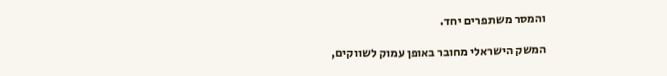והמסר משתפרים יחד.

המשק הישראלי מחובר באופן עמוק לשווקים,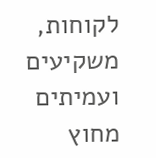לקוחות, משקיעים ועמיתים מחוץ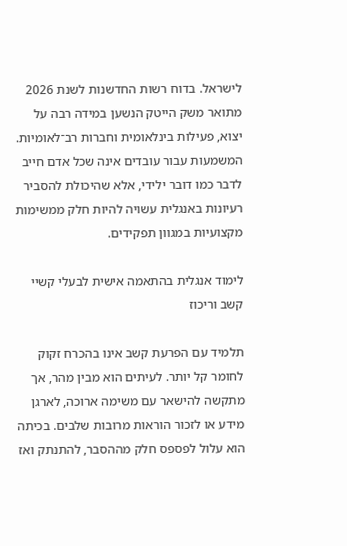לישראל. בדוח רשות החדשנות לשנת 2026 מתואר משק הייטק הנשען במידה רבה על יצוא, פעילות בינלאומית וחברות רב־לאומיות. המשמעות עבור עובדים אינה שכל אדם חייב לדבר כמו דובר ילידי, אלא שהיכולת להסביר רעיונות באנגלית עשויה להיות חלק ממשימות מקצועיות במגוון תפקידים.

לימוד אנגלית בהתאמה אישית לבעלי קשיי קשב וריכוז

תלמיד עם הפרעת קשב אינו בהכרח זקוק לחומר קל יותר. לעיתים הוא מבין מהר, אך מתקשה להישאר עם משימה ארוכה, לארגן מידע או לזכור הוראות מרובות שלבים. בכיתה הוא עלול לפספס חלק מההסבר, להתנתק ואז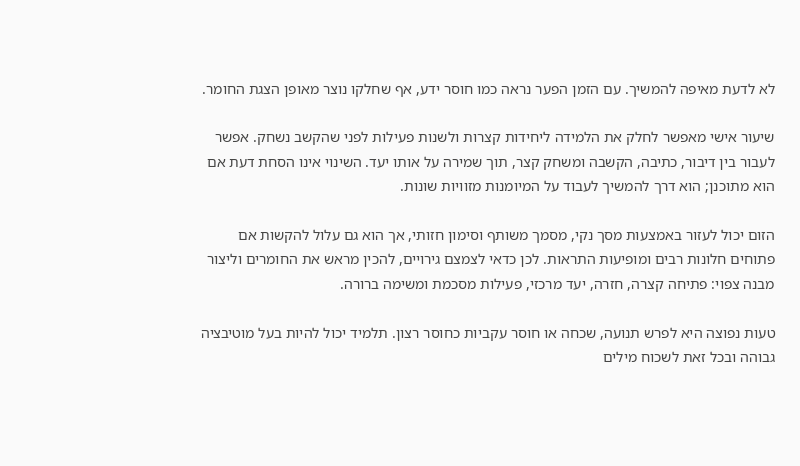לא לדעת מאיפה להמשיך. עם הזמן הפער נראה כמו חוסר ידע, אף שחלקו נוצר מאופן הצגת החומר.

שיעור אישי מאפשר לחלק את הלמידה ליחידות קצרות ולשנות פעילות לפני שהקשב נשחק. אפשר לעבור בין דיבור, כתיבה, הקשבה ומשחק קצר, תוך שמירה על אותו יעד. השינוי אינו הסחת דעת אם הוא מתוכנן; הוא דרך להמשיך לעבוד על המיומנות מזוויות שונות.

הזום יכול לעזור באמצעות מסך נקי, מסמך משותף וסימון חזותי, אך הוא גם עלול להקשות אם פתוחים חלונות רבים ומופיעות התראות. לכן כדאי לצמצם גירויים, להכין מראש את החומרים וליצור מבנה צפוי: פתיחה קצרה, חזרה, יעד מרכזי, פעילות מסכמת ומשימה ברורה.

טעות נפוצה היא לפרש תנועה, שכחה או חוסר עקביות כחוסר רצון. תלמיד יכול להיות בעל מוטיבציה גבוהה ובכל זאת לשכוח מילים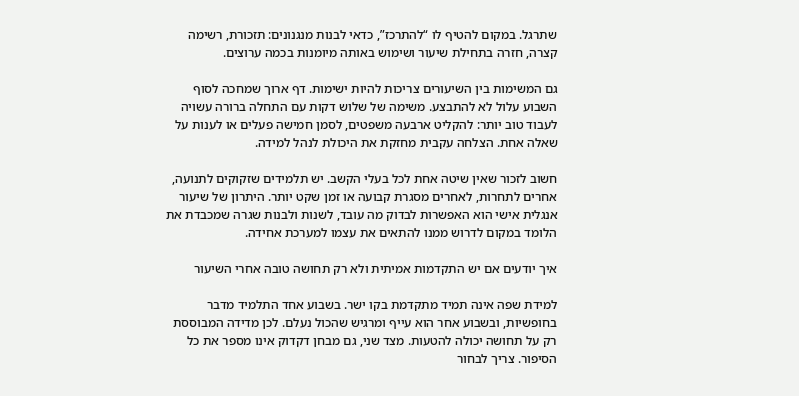שתרגל. במקום להטיף לו “להתרכז”, כדאי לבנות מנגנונים: תזכורת, רשימה קצרה, חזרה בתחילת שיעור ושימוש באותה מיומנות בכמה ערוצים.

גם המשימות בין השיעורים צריכות להיות ישימות. דף ארוך שמחכה לסוף השבוע עלול לא להתבצע. משימה של שלוש דקות עם התחלה ברורה עשויה לעבוד טוב יותר: להקליט ארבעה משפטים, לסמן חמישה פעלים או לענות על שאלה אחת. הצלחה עקבית מחזקת את היכולת לנהל למידה.

חשוב לזכור שאין שיטה אחת לכל בעלי הקשב. יש תלמידים שזקוקים לתנועה, אחרים לתחרות, לאחרים מסגרת קבועה או זמן שקט יותר. היתרון של שיעור אנגלית אישי הוא האפשרות לבדוק מה עובד, לשנות ולבנות שגרה שמכבדת את הלומד במקום לדרוש ממנו להתאים את עצמו למערכת אחידה.

איך יודעים אם יש התקדמות אמיתית ולא רק תחושה טובה אחרי השיעור

למידת שפה אינה תמיד מתקדמת בקו ישר. בשבוע אחד התלמיד מדבר בחופשיות, ובשבוע אחר הוא עייף ומרגיש שהכול נעלם. לכן מדידה המבוססת רק על תחושה יכולה להטעות. מצד שני, גם מבחן דקדוק אינו מספר את כל הסיפור. צריך לבחור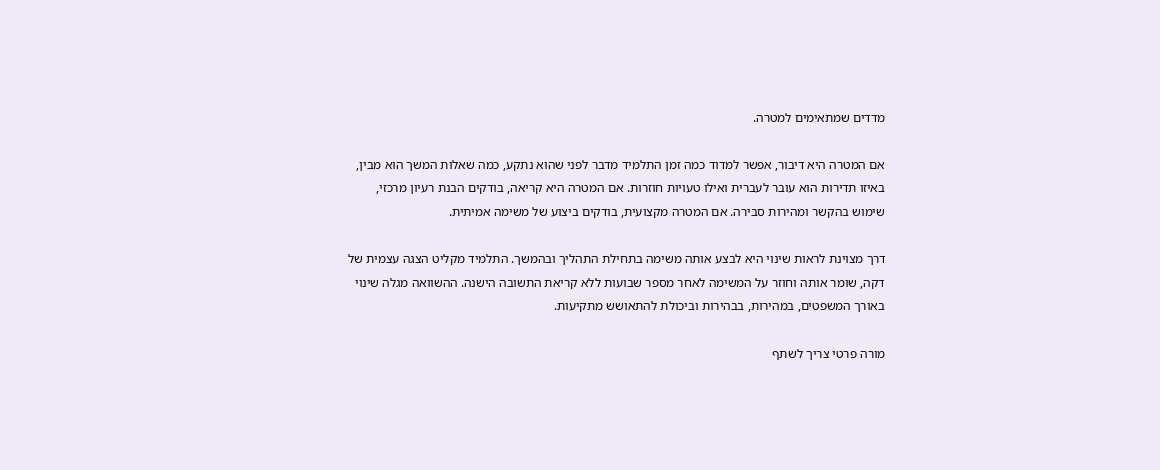מדדים שמתאימים למטרה.

אם המטרה היא דיבור, אפשר למדוד כמה זמן התלמיד מדבר לפני שהוא נתקע, כמה שאלות המשך הוא מבין, באיזו תדירות הוא עובר לעברית ואילו טעויות חוזרות. אם המטרה היא קריאה, בודקים הבנת רעיון מרכזי, שימוש בהקשר ומהירות סבירה. אם המטרה מקצועית, בודקים ביצוע של משימה אמיתית.

דרך מצוינת לראות שינוי היא לבצע אותה משימה בתחילת התהליך ובהמשך. התלמיד מקליט הצגה עצמית של דקה, שומר אותה וחוזר על המשימה לאחר מספר שבועות ללא קריאת התשובה הישנה. ההשוואה מגלה שינוי באורך המשפטים, במהירות, בבהירות וביכולת להתאושש מתקיעות.

מורה פרטי צריך לשתף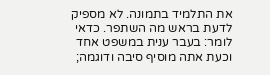את התלמיד בתמונה. לא מספיק לדעת בראש מה השתפר. כדאי לומר: בעבר ענית במשפט אחד וכעת אתה מוסיף סיבה ודוגמה;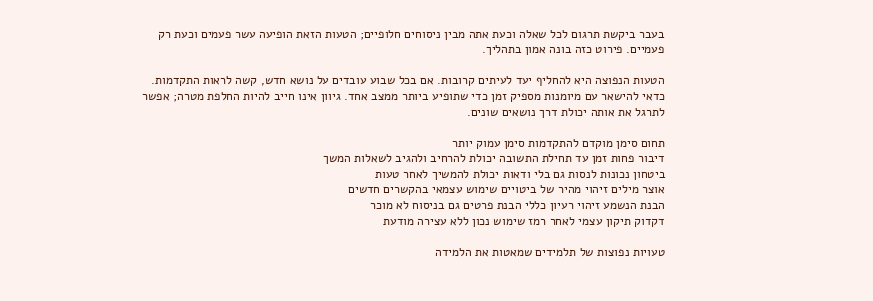בעבר ביקשת תרגום לכל שאלה וכעת אתה מבין ניסוחים חלופיים; הטעות הזאת הופיעה עשר פעמים וכעת רק פעמיים. פירוט כזה בונה אמון בתהליך.

הטעות הנפוצה היא להחליף יעד לעיתים קרובות. אם בכל שבוע עובדים על נושא חדש, קשה לראות התקדמות. כדאי להישאר עם מיומנות מספיק זמן כדי שתופיע ביותר ממצב אחד. גיוון אינו חייב להיות החלפת מטרה; אפשר לתרגל את אותה יכולת דרך נושאים שונים.

תחום סימן מוקדם להתקדמות סימן עמוק יותר
דיבור פחות זמן עד תחילת התשובה יכולת להרחיב ולהגיב לשאלות המשך
ביטחון נכונות לנסות גם בלי ודאות יכולת להמשיך לאחר טעות
אוצר מילים זיהוי מהיר של ביטויים שימוש עצמאי בהקשרים חדשים
הבנת הנשמע זיהוי רעיון כללי הבנת פרטים גם בניסוח לא מוכר
דקדוק תיקון עצמי לאחר רמז שימוש נכון ללא עצירה מודעת

טעויות נפוצות של תלמידים שמאטות את הלמידה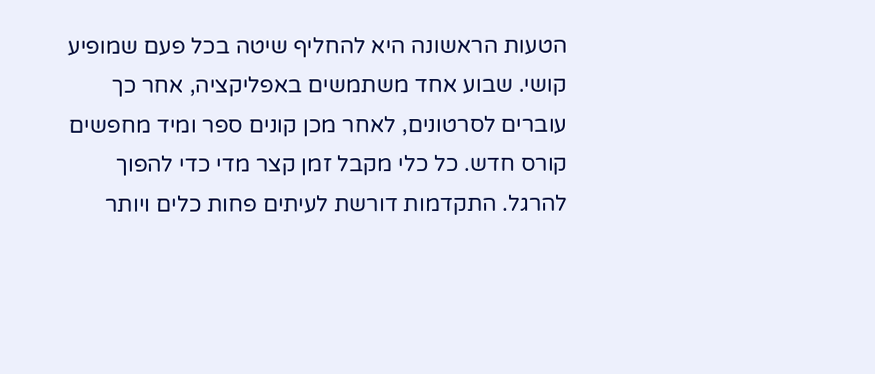הטעות הראשונה היא להחליף שיטה בכל פעם שמופיע קושי. שבוע אחד משתמשים באפליקציה, אחר כך עוברים לסרטונים, לאחר מכן קונים ספר ומיד מחפשים קורס חדש. כל כלי מקבל זמן קצר מדי כדי להפוך להרגל. התקדמות דורשת לעיתים פחות כלים ויותר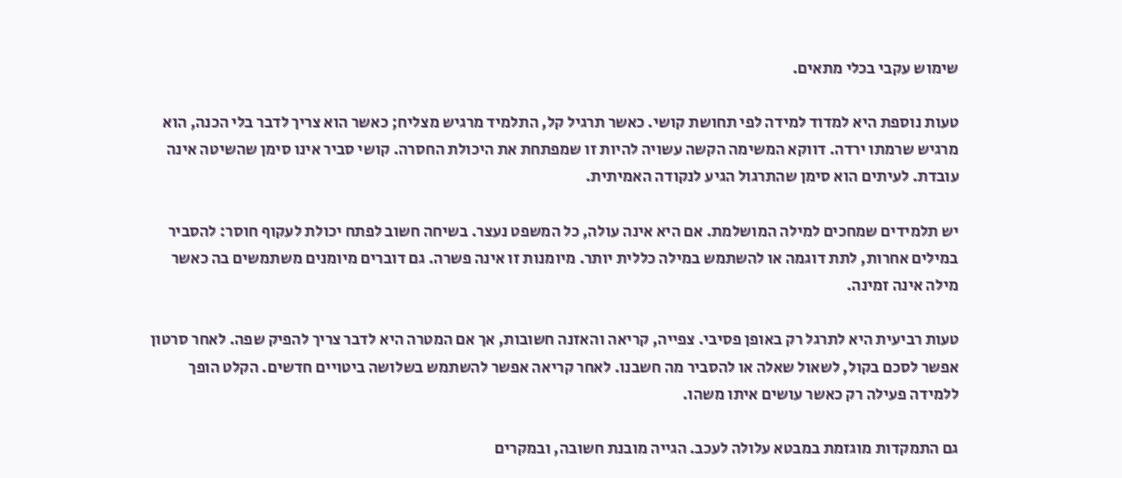שימוש עקבי בכלי מתאים.

טעות נוספת היא למדוד למידה לפי תחושת קושי. כאשר תרגיל קל, התלמיד מרגיש מצליח; כאשר הוא צריך לדבר בלי הכנה, הוא מרגיש שרמתו ירדה. דווקא המשימה הקשה עשויה להיות זו שמפתחת את היכולת החסרה. קושי סביר אינו סימן שהשיטה אינה עובדת. לעיתים הוא סימן שהתרגול הגיע לנקודה האמיתית.

יש תלמידים שמחכים למילה המושלמת. אם היא אינה עולה, כל המשפט נעצר. בשיחה חשוב לפתח יכולת לעקוף חוסר: להסביר במילים אחרות, לתת דוגמה או להשתמש במילה כללית יותר. מיומנות זו אינה פשרה. גם דוברים מיומנים משתמשים בה כאשר מילה אינה זמינה.

טעות רביעית היא לתרגל רק באופן פסיבי. צפייה, קריאה והאזנה חשובות, אך אם המטרה היא לדבר צריך להפיק שפה. לאחר סרטון אפשר לסכם בקול, לשאול שאלה או להסביר מה חשבנו. לאחר קריאה אפשר להשתמש בשלושה ביטויים חדשים. הקלט הופך ללמידה פעילה רק כאשר עושים איתו משהו.

גם התמקדות מוגזמת במבטא עלולה לעכב. הגייה מובנת חשובה, ובמקרים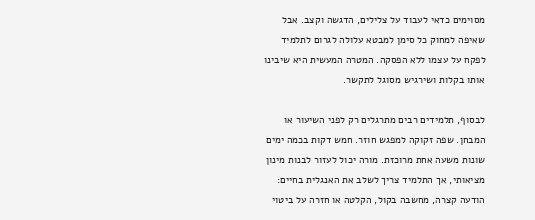מסוימים כדאי לעבוד על צלילים, הדגשה וקצב. אבל שאיפה למחוק כל סימן למבטא עלולה לגרום לתלמיד לפקח על עצמו ללא הפסקה. המטרה המעשית היא שיבינו אותו בקלות ושירגיש מסוגל לתקשר.

לבסוף, תלמידים רבים מתרגלים רק לפני השיעור או המבחן. שפה זקוקה למפגש חוזר. חמש דקות בכמה ימים שונות משעה אחת מרוכזת. מורה יכול לעזור לבנות מינון מציאותי, אך התלמיד צריך לשלב את האנגלית בחיים: הודעה קצרה, מחשבה בקול, הקלטה או חזרה על ביטוי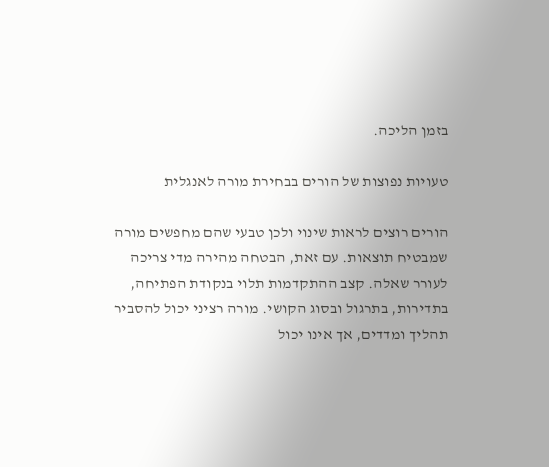בזמן הליכה.

טעויות נפוצות של הורים בבחירת מורה לאנגלית

הורים רוצים לראות שינוי ולכן טבעי שהם מחפשים מורה שמבטיח תוצאות. עם זאת, הבטחה מהירה מדי צריכה לעורר שאלה. קצב ההתקדמות תלוי בנקודת הפתיחה, בתדירות, בתרגול ובסוג הקושי. מורה רציני יכול להסביר תהליך ומדדים, אך אינו יכול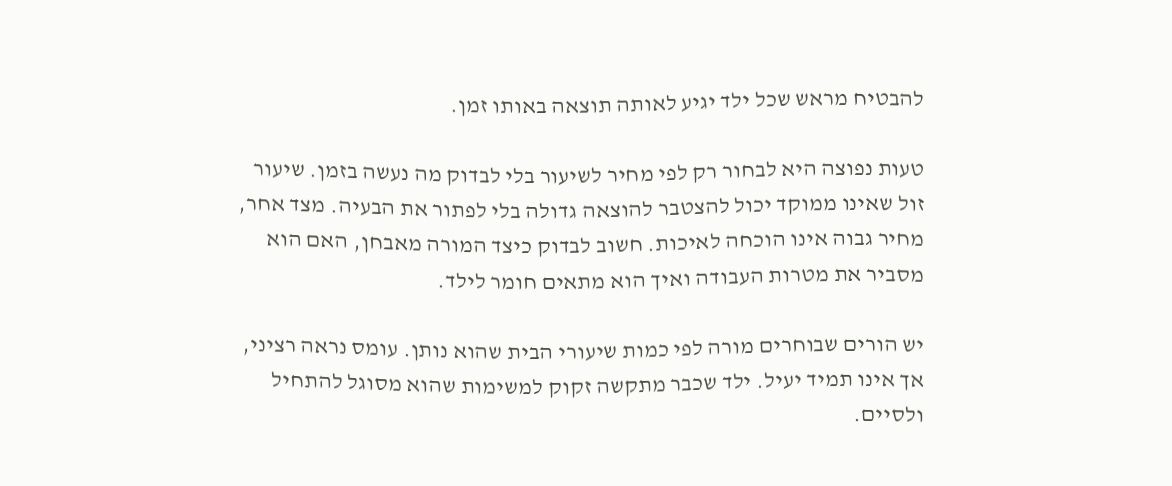להבטיח מראש שכל ילד יגיע לאותה תוצאה באותו זמן.

טעות נפוצה היא לבחור רק לפי מחיר לשיעור בלי לבדוק מה נעשה בזמן. שיעור זול שאינו ממוקד יכול להצטבר להוצאה גדולה בלי לפתור את הבעיה. מצד אחר, מחיר גבוה אינו הוכחה לאיכות. חשוב לבדוק כיצד המורה מאבחן, האם הוא מסביר את מטרות העבודה ואיך הוא מתאים חומר לילד.

יש הורים שבוחרים מורה לפי כמות שיעורי הבית שהוא נותן. עומס נראה רציני, אך אינו תמיד יעיל. ילד שכבר מתקשה זקוק למשימות שהוא מסוגל להתחיל ולסיים.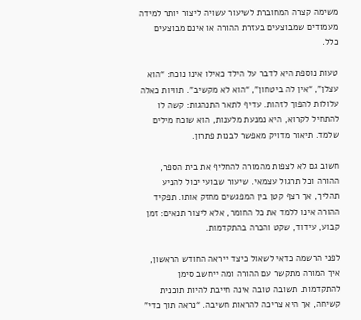משימה קצרה המחוברת לשיעור עשויה ליצור יותר למידה מעמודים שמבוצעים בעזרת ההורה או אינם מבוצעים כלל.

טעות נוספת היא לדבר על הילד כאילו אינו נוכח: “הוא עצלן”, “אין לה ביטחון”, “הוא לא מקשיב”. תוויות כאלה עלולות להפוך לזהות. עדיף לתאר התנהגות: קשה לו להתחיל לקרוא, היא נמנעת מלענות, הוא שוכח מילים שלמד. תיאור מדויק מאפשר לבנות פתרון.

חשוב גם לא לצפות מהמורה להחליף את בית הספר, ההורה וכל תרגול עצמאי. שיעור שבועי יכול להניע תהליך, אך רצף קטן בין המפגשים מחזק אותו. תפקיד ההורה אינו ללמד את כל החומר, אלא ליצור תנאים: זמן קבוע, עידוד, שקט והכרה בהתקדמות.

לפני הרשמה כדאי לשאול כיצד ייראה החודש הראשון, איך המורה מתקשר עם ההורה ומה ייחשב סימן להתקדמות. תשובה טובה אינה חייבת להיות תוכנית קשיחה, אך היא צריכה להראות חשיבה. “נראה תוך כדי”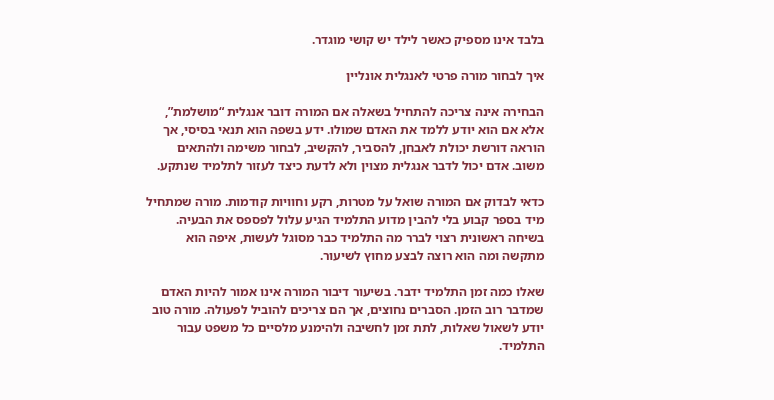בלבד אינו מספיק כאשר לילד יש קושי מוגדר.

איך לבחור מורה פרטי לאנגלית אונליין

הבחירה אינה צריכה להתחיל בשאלה אם המורה דובר אנגלית “מושלמת”, אלא אם הוא יודע ללמד את האדם שמולו. ידע בשפה הוא תנאי בסיסי, אך הוראה דורשת יכולת לאבחן, להסביר, להקשיב, לבחור משימה ולהתאים משוב. אדם יכול לדבר אנגלית מצוין ולא לדעת כיצד לעזור לתלמיד שנתקע.

כדאי לבדוק אם המורה שואל על מטרות, רקע וחוויות קודמות. מורה שמתחיל מיד בספר קבוע בלי להבין מדוע התלמיד הגיע עלול לפספס את הבעיה. בשיחה ראשונית רצוי לברר מה התלמיד כבר מסוגל לעשות, איפה הוא מתקשה ומה הוא רוצה לבצע מחוץ לשיעור.

שאלו כמה זמן התלמיד ידבר. בשיעור דיבור המורה אינו אמור להיות האדם שמדבר רוב הזמן. הסברים נחוצים, אך הם צריכים להוביל לפעולה. מורה טוב יודע לשאול שאלות, לתת זמן לחשיבה ולהימנע מלסיים כל משפט עבור התלמיד.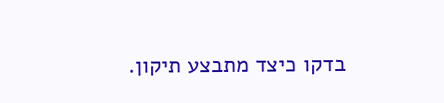בדקו כיצד מתבצע תיקון.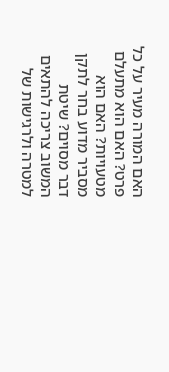האם המורה מעיר על כל פרט? האם הוא מתעלם מטעויות? האם הוא מסביר מדוע בחר לתקן דבר מסוים? שיטת המשוב צריכה להתאים למטרה ולרגישות של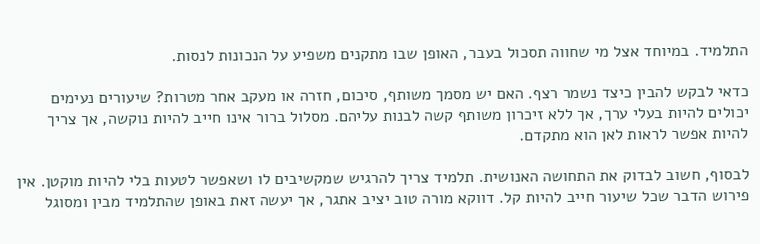התלמיד. במיוחד אצל מי שחווה תסכול בעבר, האופן שבו מתקנים משפיע על הנכונות לנסות.

כדאי לבקש להבין כיצד נשמר רצף. האם יש מסמך משותף, סיכום, חזרה או מעקב אחר מטרות? שיעורים נעימים יכולים להיות בעלי ערך, אך ללא זיכרון משותף קשה לבנות עליהם. מסלול ברור אינו חייב להיות נוקשה, אך צריך להיות אפשר לראות לאן הוא מתקדם.

לבסוף, חשוב לבדוק את התחושה האנושית. תלמיד צריך להרגיש שמקשיבים לו ושאפשר לטעות בלי להיות מוקטן. אין פירוש הדבר שכל שיעור חייב להיות קל. דווקא מורה טוב יציב אתגר, אך יעשה זאת באופן שהתלמיד מבין ומסוגל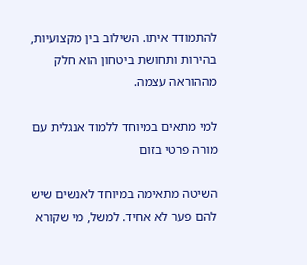להתמודד איתו. השילוב בין מקצועיות, בהירות ותחושת ביטחון הוא חלק מההוראה עצמה.

למי מתאים במיוחד ללמוד אנגלית עם מורה פרטי בזום

השיטה מתאימה במיוחד לאנשים שיש להם פער לא אחיד. למשל, מי שקורא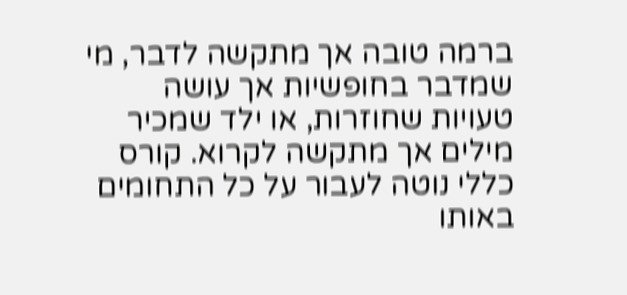ברמה טובה אך מתקשה לדבר, מי שמדבר בחופשיות אך עושה טעויות שחוזרות, או ילד שמכיר מילים אך מתקשה לקרוא. קורס כללי נוטה לעבור על כל התחומים באותו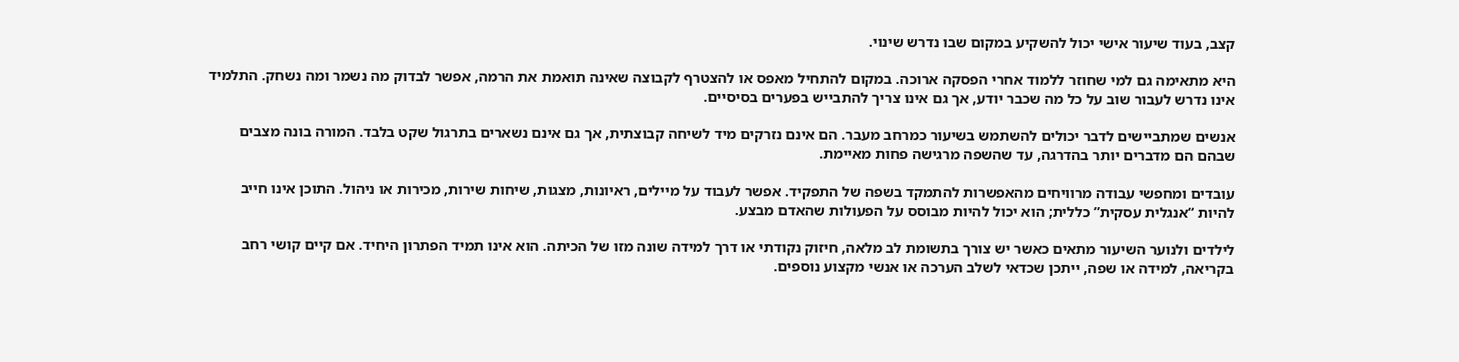קצב, בעוד שיעור אישי יכול להשקיע במקום שבו נדרש שינוי.

היא מתאימה גם למי שחוזר ללמוד אחרי הפסקה ארוכה. במקום להתחיל מאפס או להצטרף לקבוצה שאינה תואמת את הרמה, אפשר לבדוק מה נשמר ומה נשחק. התלמיד אינו נדרש לעבור שוב על כל מה שכבר יודע, אך גם אינו צריך להתבייש בפערים בסיסיים.

אנשים שמתביישים לדבר יכולים להשתמש בשיעור כמרחב מעבר. הם אינם נזרקים מיד לשיחה קבוצתית, אך גם אינם נשארים בתרגול שקט בלבד. המורה בונה מצבים שבהם הם מדברים יותר בהדרגה, עד שהשפה מרגישה פחות מאיימת.

עובדים ומחפשי עבודה מרוויחים מהאפשרות להתמקד בשפה של התפקיד. אפשר לעבוד על מיילים, ראיונות, מצגות, שיחות שירות, מכירות או ניהול. התוכן אינו חייב להיות “אנגלית עסקית” כללית; הוא יכול להיות מבוסס על הפעולות שהאדם מבצע.

לילדים ולנוער השיעור מתאים כאשר יש צורך בתשומת לב מלאה, חיזוק נקודתי או דרך למידה שונה מזו של הכיתה. הוא אינו תמיד הפתרון היחיד. אם קיים קושי רחב בקריאה, למידה או שפה, ייתכן שכדאי לשלב הערכה או אנשי מקצוע נוספים.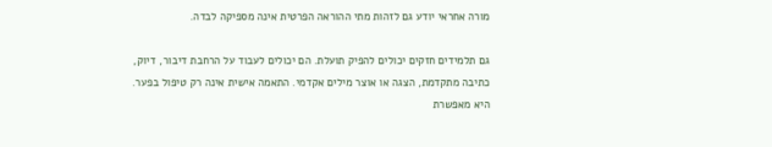מורה אחראי יודע גם לזהות מתי ההוראה הפרטית אינה מספיקה לבדה.

גם תלמידים חזקים יכולים להפיק תועלת. הם יכולים לעבוד על הרחבת דיבור, דיוק, כתיבה מתקדמת, הצגה או אוצר מילים אקדמי. התאמה אישית אינה רק טיפול בפער. היא מאפשרת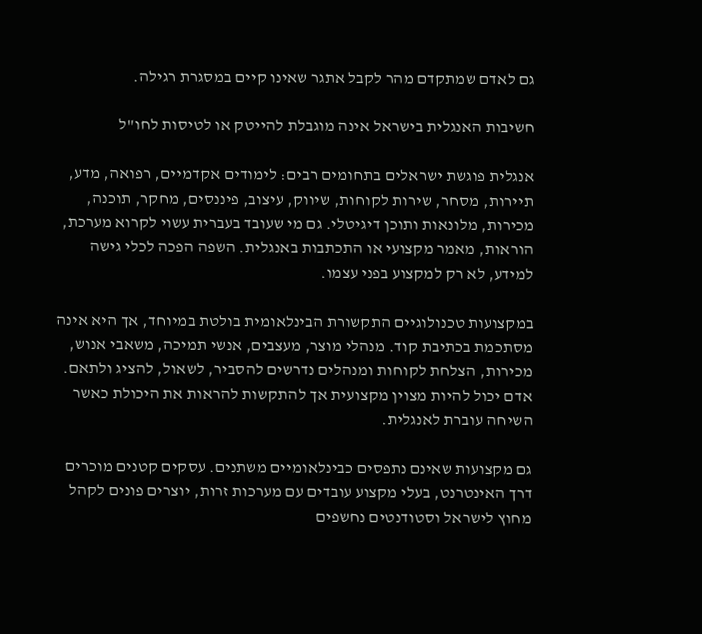גם לאדם שמתקדם מהר לקבל אתגר שאינו קיים במסגרת רגילה.

חשיבות האנגלית בישראל אינה מוגבלת להייטק או לטיסות לחו"ל

אנגלית פוגשת ישראלים בתחומים רבים: לימודים אקדמיים, רפואה, מדע, תיירות, מסחר, שירות לקוחות, שיווק, עיצוב, פיננסים, מחקר, תוכנה, מכירות, מלונאות ותוכן דיגיטלי. גם מי שעובד בעברית עשוי לקרוא מערכת, הוראות, מאמר מקצועי או התכתבות באנגלית. השפה הפכה לכלי גישה למידע, לא רק למקצוע בפני עצמו.

במקצועות טכנולוגיים התקשורת הבינלאומית בולטת במיוחד, אך היא אינה מסתכמת בכתיבת קוד. מנהלי מוצר, מעצבים, אנשי תמיכה, משאבי אנוש, מכירות, הצלחת לקוחות ומנהלים נדרשים להסביר, לשאול, להציג ולתאם. אדם יכול להיות מצוין מקצועית אך להתקשות להראות את היכולת כאשר השיחה עוברת לאנגלית.

גם מקצועות שאינם נתפסים כבינלאומיים משתנים. עסקים קטנים מוכרים דרך האינטרנט, בעלי מקצוע עובדים עם מערכות זרות, יוצרים פונים לקהל מחוץ לישראל וסטודנטים נחשפים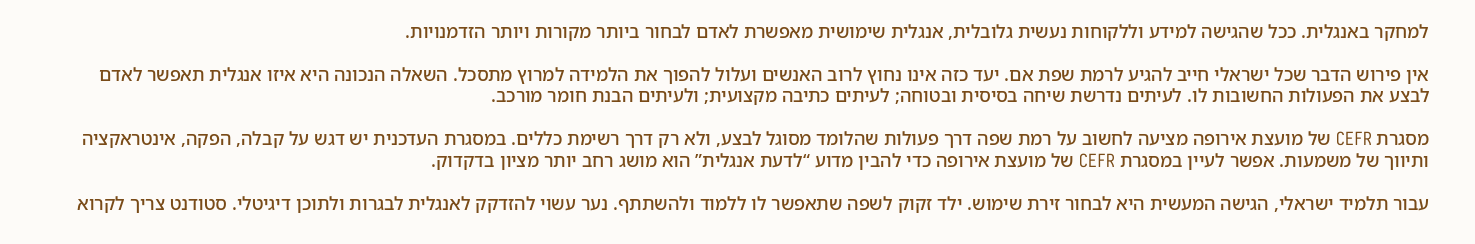למחקר באנגלית. ככל שהגישה למידע וללקוחות נעשית גלובלית, אנגלית שימושית מאפשרת לאדם לבחור ביותר מקורות ויותר הזדמנויות.

אין פירוש הדבר שכל ישראלי חייב להגיע לרמת שפת אם. יעד כזה אינו נחוץ לרוב האנשים ועלול להפוך את הלמידה למרוץ מתסכל. השאלה הנכונה היא איזו אנגלית תאפשר לאדם לבצע את הפעולות החשובות לו. לעיתים נדרשת שיחה בסיסית ובטוחה; לעיתים כתיבה מקצועית; ולעיתים הבנת חומר מורכב.

מסגרת CEFR של מועצת אירופה מציעה לחשוב על רמת שפה דרך פעולות שהלומד מסוגל לבצע, ולא רק דרך רשימת כללים. במסגרת העדכנית יש דגש על קבלה, הפקה, אינטראקציה ותיווך של משמעות. אפשר לעיין במסגרת CEFR של מועצת אירופה כדי להבין מדוע “לדעת אנגלית” הוא מושג רחב יותר מציון בדקדוק.

עבור תלמיד ישראלי, הגישה המעשית היא לבחור זירת שימוש. ילד זקוק לשפה שתאפשר לו ללמוד ולהשתתף. נער עשוי להזדקק לאנגלית לבגרות ולתוכן דיגיטלי. סטודנט צריך לקרוא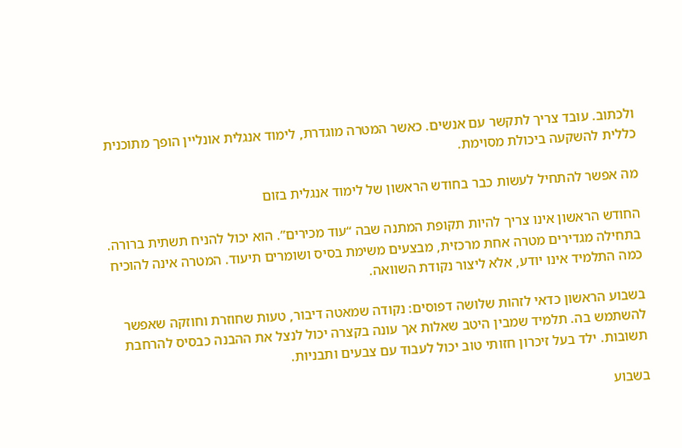ולכתוב. עובד צריך לתקשר עם אנשים. כאשר המטרה מוגדרת, לימוד אנגלית אונליין הופך מתוכנית כללית להשקעה ביכולת מסוימת.

מה אפשר להתחיל לעשות כבר בחודש הראשון של לימוד אנגלית בזום

החודש הראשון אינו צריך להיות תקופת המתנה שבה “עוד מכירים”. הוא יכול להניח תשתית ברורה. בתחילה מגדירים מטרה אחת מרכזית, מבצעים משימת בסיס ושומרים תיעוד. המטרה אינה להוכיח כמה התלמיד אינו יודע, אלא ליצור נקודת השוואה.

בשבוע הראשון כדאי לזהות שלושה דפוסים: נקודה שמאטה דיבור, טעות שחוזרת וחוזקה שאפשר להשתמש בה. תלמיד שמבין היטב שאלות אך עונה בקצרה יכול לנצל את ההבנה כבסיס להרחבת תשובות. ילד בעל זיכרון חזותי טוב יכול לעבוד עם צבעים ותבניות.

בשבוע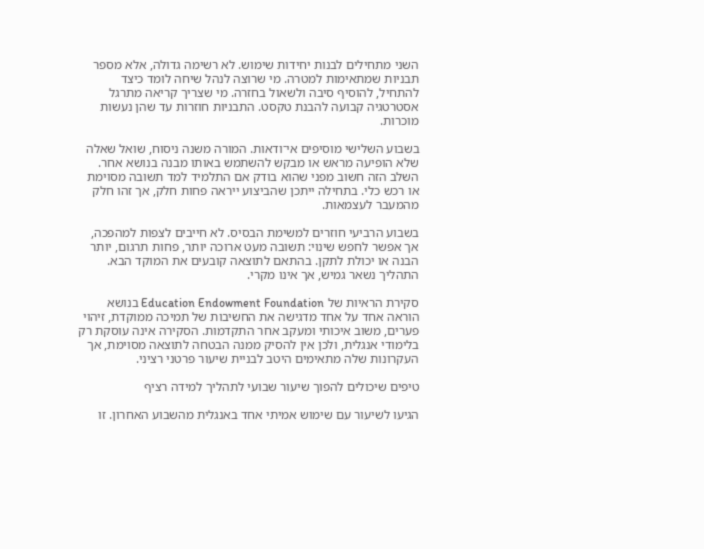השני מתחילים לבנות יחידות שימוש. לא רשימה גדולה, אלא מספר תבניות שמתאימות למטרה. מי שרוצה לנהל שיחה לומד כיצד להתחיל, להוסיף סיבה ולשאול בחזרה. מי שצריך קריאה מתרגל אסטרטגיה קבועה להבנת טקסט. התבניות חוזרות עד שהן נעשות מוכרות.

בשבוע השלישי מוסיפים אי־ודאות. המורה משנה ניסוח, שואל שאלה שלא הופיעה מראש או מבקש להשתמש באותו מבנה בנושא אחר. השלב הזה חשוב מפני שהוא בודק אם התלמיד למד תשובה מסוימת או רכש כלי. בתחילה ייתכן שהביצוע ייראה פחות חלק, אך זהו חלק מהמעבר לעצמאות.

בשבוע הרביעי חוזרים למשימת הבסיס. לא חייבים לצפות למהפכה, אך אפשר לחפש שינוי: תשובה מעט ארוכה יותר, פחות תרגום, יותר הבנה או יכולת לתקן. בהתאם לתוצאה קובעים את המוקד הבא. התהליך נשאר גמיש, אך אינו מקרי.

סקירת הראיות של Education Endowment Foundation בנושא הוראה אחד על אחד מדגישה את החשיבות של תמיכה ממוקדת, זיהוי פערים, משוב איכותי ומעקב אחר התקדמות. הסקירה אינה עוסקת רק בלימודי אנגלית, ולכן אין להסיק ממנה הבטחה לתוצאה מסוימת, אך העקרונות שלה מתאימים היטב לבניית שיעור פרטני רציני.

טיפים שיכולים להפוך שיעור שבועי לתהליך למידה רציף

הגיעו לשיעור עם שימוש אמיתי אחד באנגלית מהשבוע האחרון. זו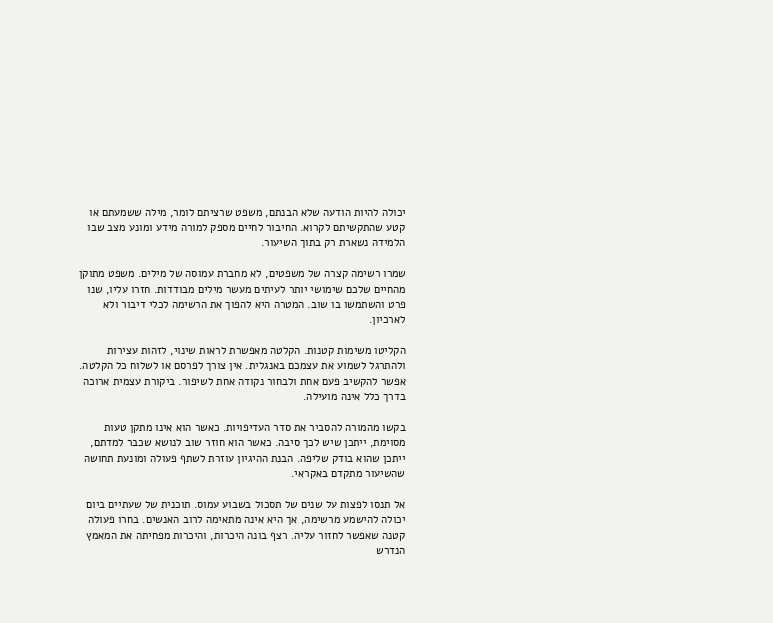יכולה להיות הודעה שלא הבנתם, משפט שרציתם לומר, מילה ששמעתם או קטע שהתקשיתם לקרוא. החיבור לחיים מספק למורה מידע ומונע מצב שבו הלמידה נשארת רק בתוך השיעור.

שמרו רשימה קצרה של משפטים, לא מחברת עמוסה של מילים. משפט מתוקן מהחיים שלכם שימושי יותר לעיתים מעשר מילים מבודדות. חזרו עליו, שנו פרט והשתמשו בו שוב. המטרה היא להפוך את הרשימה לכלי דיבור ולא לארכיון.

הקליטו משימות קטנות. הקלטה מאפשרת לראות שינוי, לזהות עצירות ולהתרגל לשמוע את עצמכם באנגלית. אין צורך לפרסם או לשלוח כל הקלטה. אפשר להקשיב פעם אחת ולבחור נקודה אחת לשיפור. ביקורת עצמית ארוכה בדרך כלל אינה מועילה.

בקשו מהמורה להסביר את סדר העדיפויות. כאשר הוא אינו מתקן טעות מסוימת, ייתכן שיש לכך סיבה. כאשר הוא חוזר שוב לנושא שכבר למדתם, ייתכן שהוא בודק שליפה. הבנת ההיגיון עוזרת לשתף פעולה ומונעת תחושה שהשיעור מתקדם באקראי.

אל תנסו לפצות על שנים של תסכול בשבוע עמוס. תוכנית של שעתיים ביום יכולה להישמע מרשימה, אך היא אינה מתאימה לרוב האנשים. בחרו פעולה קטנה שאפשר לחזור עליה. רצף בונה היכרות, והיכרות מפחיתה את המאמץ הנדרש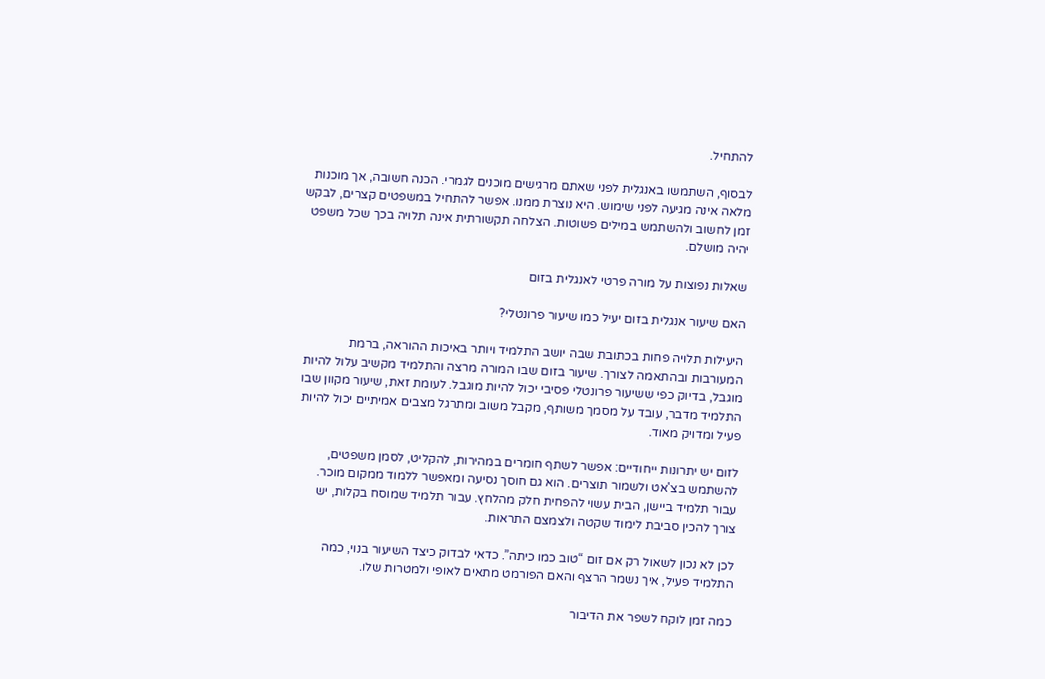להתחיל.

לבסוף, השתמשו באנגלית לפני שאתם מרגישים מוכנים לגמרי. הכנה חשובה, אך מוכנות מלאה אינה מגיעה לפני שימוש. היא נוצרת ממנו. אפשר להתחיל במשפטים קצרים, לבקש זמן לחשוב ולהשתמש במילים פשוטות. הצלחה תקשורתית אינה תלויה בכך שכל משפט יהיה מושלם.

שאלות נפוצות על מורה פרטי לאנגלית בזום

האם שיעור אנגלית בזום יעיל כמו שיעור פרונטלי?

היעילות תלויה פחות בכתובת שבה יושב התלמיד ויותר באיכות ההוראה, ברמת המעורבות ובהתאמה לצורך. שיעור בזום שבו המורה מרצה והתלמיד מקשיב עלול להיות מוגבל, בדיוק כפי ששיעור פרונטלי פסיבי יכול להיות מוגבל. לעומת זאת, שיעור מקוון שבו התלמיד מדבר, עובד על מסמך משותף, מקבל משוב ומתרגל מצבים אמיתיים יכול להיות פעיל ומדויק מאוד.

לזום יש יתרונות ייחודיים: אפשר לשתף חומרים במהירות, להקליט, לסמן משפטים, להשתמש בצ'אט ולשמור תוצרים. הוא גם חוסך נסיעה ומאפשר ללמוד ממקום מוכר. עבור תלמיד ביישן, הבית עשוי להפחית חלק מהלחץ. עבור תלמיד שמוסח בקלות, יש צורך להכין סביבת לימוד שקטה ולצמצם התראות.

לכן לא נכון לשאול רק אם זום “טוב כמו כיתה”. כדאי לבדוק כיצד השיעור בנוי, כמה התלמיד פעיל, איך נשמר הרצף והאם הפורמט מתאים לאופי ולמטרות שלו.

כמה זמן לוקח לשפר את הדיבור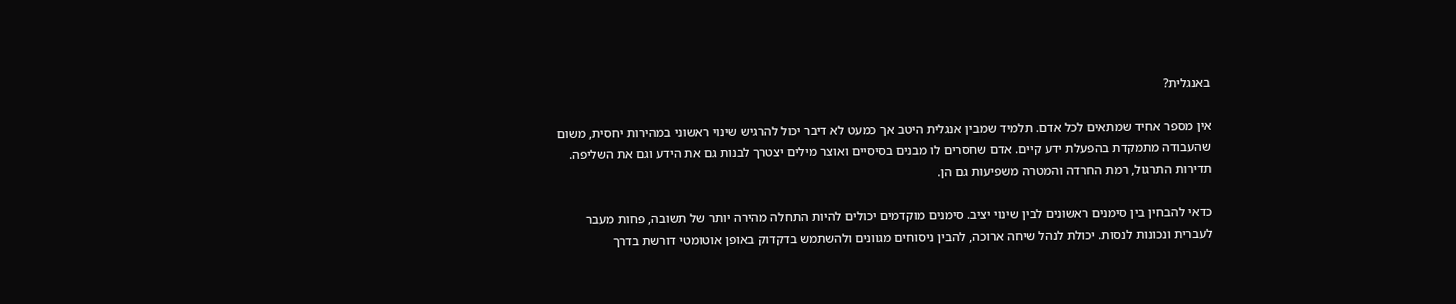באנגלית?

אין מספר אחיד שמתאים לכל אדם. תלמיד שמבין אנגלית היטב אך כמעט לא דיבר יכול להרגיש שינוי ראשוני במהירות יחסית, משום שהעבודה מתמקדת בהפעלת ידע קיים. אדם שחסרים לו מבנים בסיסיים ואוצר מילים יצטרך לבנות גם את הידע וגם את השליפה. תדירות התרגול, רמת החרדה והמטרה משפיעות גם הן.

כדאי להבחין בין סימנים ראשונים לבין שינוי יציב. סימנים מוקדמים יכולים להיות התחלה מהירה יותר של תשובה, פחות מעבר לעברית ונכונות לנסות. יכולת לנהל שיחה ארוכה, להבין ניסוחים מגוונים ולהשתמש בדקדוק באופן אוטומטי דורשת בדרך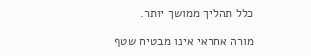כלל תהליך ממושך יותר.

מורה אחראי אינו מבטיח שטף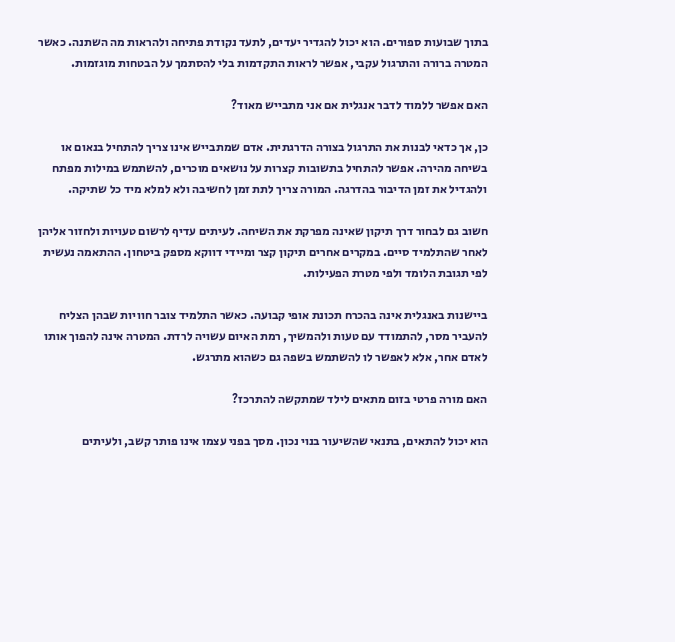בתוך שבועות ספורים. הוא יכול להגדיר יעדים, לתעד נקודת פתיחה ולהראות מה השתנה. כאשר המטרה ברורה והתרגול עקבי, אפשר לראות התקדמות בלי להסתמך על הבטחות מוגזמות.

האם אפשר ללמוד לדבר אנגלית אם אני מתבייש מאוד?

כן, אך כדאי לבנות את התרגול בצורה הדרגתית. אדם שמתבייש אינו צריך להתחיל בנאום או בשיחה מהירה. אפשר להתחיל בתשובות קצרות על נושאים מוכרים, להשתמש במילות מפתח ולהגדיל את זמן הדיבור בהדרגה. המורה צריך לתת זמן לחשיבה ולא למלא מיד כל שתיקה.

חשוב גם לבחור דרך תיקון שאינה מפרקת את השיחה. לעיתים עדיף לרשום טעויות ולחזור אליהן לאחר שהתלמיד סיים. במקרים אחרים תיקון קצר ומיידי דווקא מספק ביטחון. ההתאמה נעשית לפי תגובת הלומד ולפי מטרת הפעילות.

ביישנות באנגלית אינה בהכרח תכונת אופי קבועה. כאשר התלמיד צובר חוויות שבהן הצליח להעביר מסר, להתמודד עם טעות ולהמשיך, רמת האיום עשויה לרדת. המטרה אינה להפוך אותו לאדם אחר, אלא לאפשר לו להשתמש בשפה גם כשהוא מתרגש.

האם מורה פרטי בזום מתאים לילד שמתקשה להתרכז?

הוא יכול להתאים, בתנאי שהשיעור בנוי נכון. מסך בפני עצמו אינו פותר קשב, ולעיתים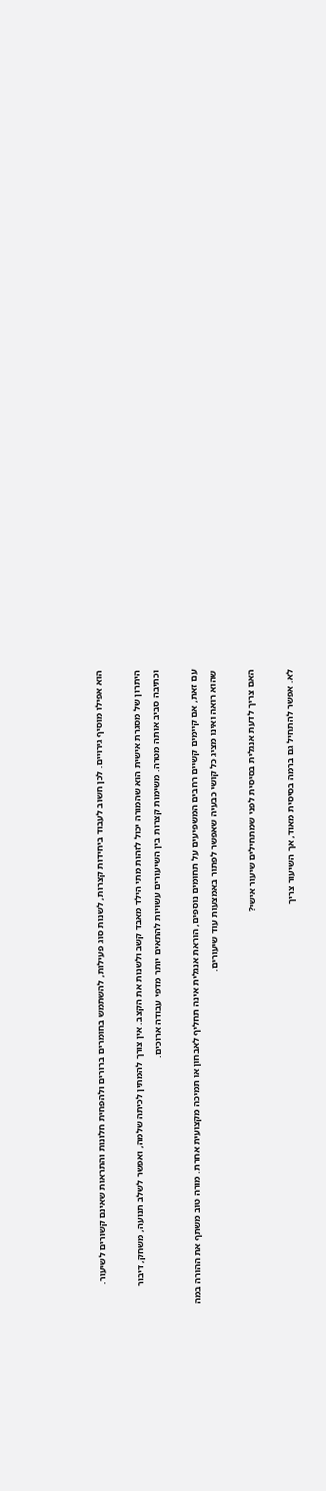הוא אפילו מוסיף גירויים. לכן חשוב לעבוד ביחידות קצרות, לשנות סוג פעילות, להשתמש בחומרים ברורים ולהפחית חלונות והתראות שאינם קשורים לשיעור.

היתרון של מסגרת אישית הוא שהמורה יכול לזהות מתי הילד מאבד קשב ולשנות את הקצב. אין צורך להמתין לכיתה שלמה, ואפשר לשלב תנועה, משחק, דיבור וכתיבה סביב אותה מטרה. משימות קצרות בין השיעורים עשויות להתאים יותר מדפי עבודה ארוכים.

עם זאת, אם קיימים קשיים רחבים המשפיעים על תחומים נוספים, הוראת אנגלית אינה תחליף לאבחון או תמיכה מקצועית אחרת. מורה טוב משתף את ההורה במה שהוא רואה ואינו מציג כל קושי כבעיה שאפשר לפתור באמצעות עוד שיעורים.

האם צריך לדעת אנגלית בסיסית לפני שמתחילים שיעור אישי?

לא. אפשר להתחיל גם ברמה בסיסית מאוד, אך השיעור צריך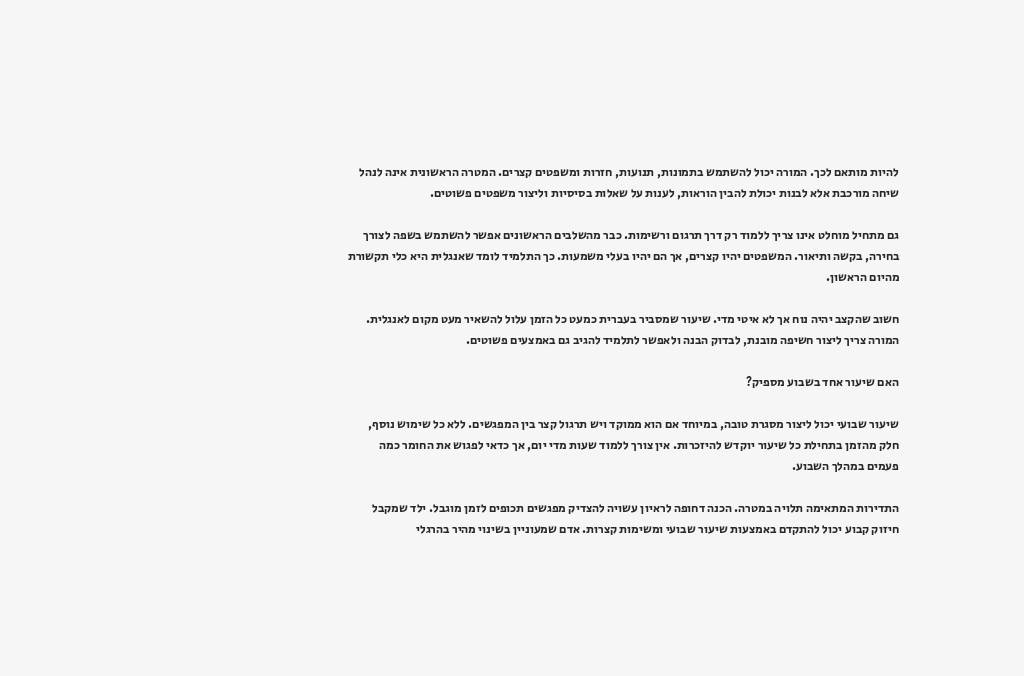להיות מותאם לכך. המורה יכול להשתמש בתמונות, תנועות, חזרות ומשפטים קצרים. המטרה הראשונית אינה לנהל שיחה מורכבת אלא לבנות יכולת להבין הוראות, לענות על שאלות בסיסיות וליצור משפטים פשוטים.

גם מתחיל מוחלט אינו צריך ללמוד רק דרך תרגום ורשימות. כבר מהשלבים הראשונים אפשר להשתמש בשפה לצורך בחירה, בקשה ותיאור. המשפטים יהיו קצרים, אך הם יהיו בעלי משמעות. כך התלמיד לומד שאנגלית היא כלי תקשורת מהיום הראשון.

חשוב שהקצב יהיה נוח אך לא איטי מדי. שיעור שמסביר בעברית כמעט כל הזמן עלול להשאיר מעט מקום לאנגלית. המורה צריך ליצור חשיפה מובנת, לבדוק הבנה ולאפשר לתלמיד להגיב גם באמצעים פשוטים.

האם שיעור אחד בשבוע מספיק?

שיעור שבועי יכול ליצור מסגרת טובה, במיוחד אם הוא ממוקד ויש תרגול קצר בין המפגשים. ללא כל שימוש נוסף, חלק מהזמן בתחילת כל שיעור יוקדש להיזכרות. אין צורך ללמוד שעות מדי יום, אך כדאי לפגוש את החומר כמה פעמים במהלך השבוע.

התדירות המתאימה תלויה במטרה. הכנה דחופה לראיון עשויה להצדיק מפגשים תכופים לזמן מוגבל. ילד שמקבל חיזוק קבוע יכול להתקדם באמצעות שיעור שבועי ומשימות קצרות. אדם שמעוניין בשינוי מהיר בהרגלי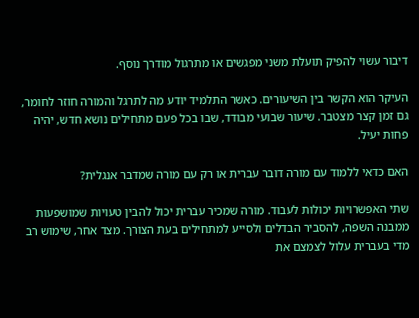דיבור עשוי להפיק תועלת משני מפגשים או מתרגול מודרך נוסף.

העיקר הוא הקשר בין השיעורים. כאשר התלמיד יודע מה לתרגל והמורה חוזר לחומר, גם זמן קצר מצטבר. שיעור שבועי מבודד, שבו בכל פעם מתחילים נושא חדש, יהיה פחות יעיל.

האם כדאי ללמוד עם מורה דובר עברית או רק עם מורה שמדבר אנגלית?

שתי האפשרויות יכולות לעבוד. מורה שמכיר עברית יכול להבין טעויות שמושפעות ממבנה השפה, להסביר הבדלים ולסייע למתחילים בעת הצורך. מצד אחר, שימוש רב מדי בעברית עלול לצמצם את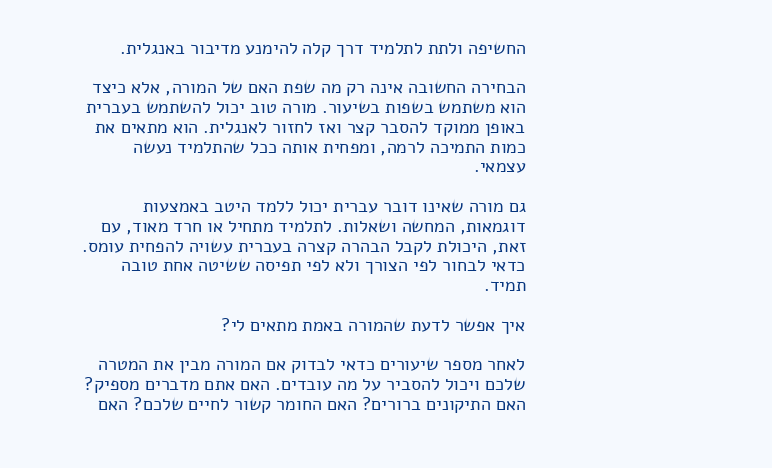החשיפה ולתת לתלמיד דרך קלה להימנע מדיבור באנגלית.

הבחירה החשובה אינה רק מה שפת האם של המורה, אלא כיצד הוא משתמש בשפות בשיעור. מורה טוב יכול להשתמש בעברית באופן ממוקד להסבר קצר ואז לחזור לאנגלית. הוא מתאים את כמות התמיכה לרמה, ומפחית אותה ככל שהתלמיד נעשה עצמאי.

גם מורה שאינו דובר עברית יכול ללמד היטב באמצעות דוגמאות, המחשה ושאלות. לתלמיד מתחיל או חרד מאוד, עם זאת, היכולת לקבל הבהרה קצרה בעברית עשויה להפחית עומס. כדאי לבחור לפי הצורך ולא לפי תפיסה ששיטה אחת טובה תמיד.

איך אפשר לדעת שהמורה באמת מתאים לי?

לאחר מספר שיעורים כדאי לבדוק אם המורה מבין את המטרה שלכם ויכול להסביר על מה עובדים. האם אתם מדברים מספיק? האם התיקונים ברורים? האם החומר קשור לחיים שלכם? האם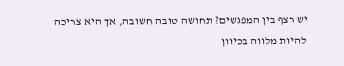יש רצף בין המפגשים? תחושה טובה חשובה, אך היא צריכה להיות מלווה בכיוון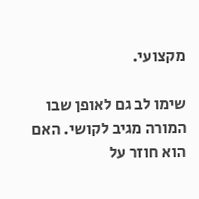מקצועי.

שימו לב גם לאופן שבו המורה מגיב לקושי. האם הוא חוזר על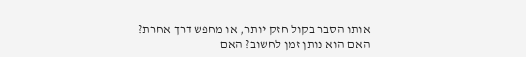אותו הסבר בקול חזק יותר, או מחפש דרך אחרת? האם הוא נותן זמן לחשוב? האם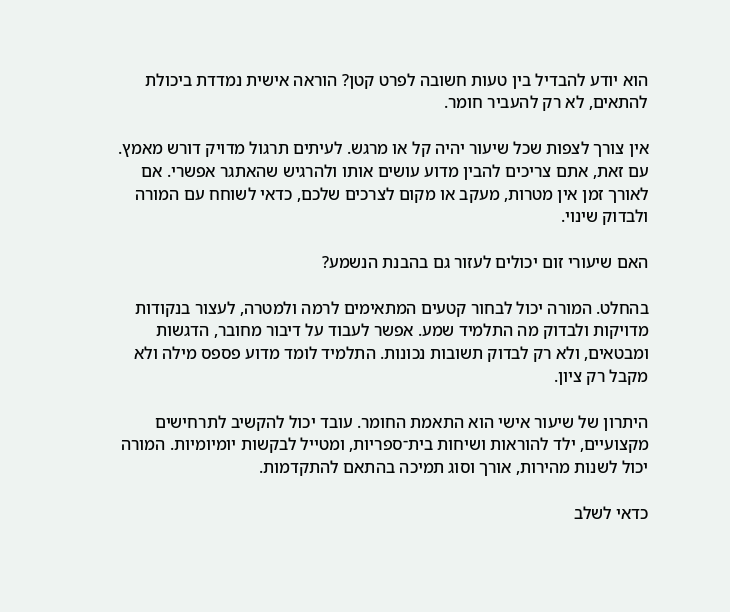הוא יודע להבדיל בין טעות חשובה לפרט קטן? הוראה אישית נמדדת ביכולת להתאים, לא רק להעביר חומר.

אין צורך לצפות שכל שיעור יהיה קל או מרגש. לעיתים תרגול מדויק דורש מאמץ. עם זאת, אתם צריכים להבין מדוע עושים אותו ולהרגיש שהאתגר אפשרי. אם לאורך זמן אין מטרות, מעקב או מקום לצרכים שלכם, כדאי לשוחח עם המורה ולבדוק שינוי.

האם שיעורי זום יכולים לעזור גם בהבנת הנשמע?

בהחלט. המורה יכול לבחור קטעים המתאימים לרמה ולמטרה, לעצור בנקודות מדויקות ולבדוק מה התלמיד שמע. אפשר לעבוד על דיבור מחובר, הדגשות ומבטאים, ולא רק לבדוק תשובות נכונות. התלמיד לומד מדוע פספס מילה ולא מקבל רק ציון.

היתרון של שיעור אישי הוא התאמת החומר. עובד יכול להקשיב לתרחישים מקצועיים, ילד להוראות ושיחות בית־ספריות, ומטייל לבקשות יומיומיות. המורה יכול לשנות מהירות, אורך וסוג תמיכה בהתאם להתקדמות.

כדאי לשלב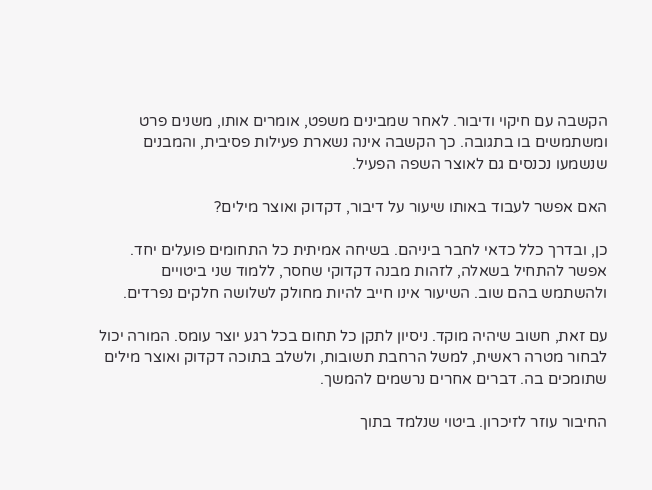הקשבה עם חיקוי ודיבור. לאחר שמבינים משפט, אומרים אותו, משנים פרט ומשתמשים בו בתגובה. כך הקשבה אינה נשארת פעילות פסיבית, והמבנים שנשמעו נכנסים גם לאוצר השפה הפעיל.

האם אפשר לעבוד באותו שיעור על דיבור, דקדוק ואוצר מילים?

כן, ובדרך כלל כדאי לחבר ביניהם. בשיחה אמיתית כל התחומים פועלים יחד. אפשר להתחיל בשאלה, לזהות מבנה דקדוקי שחסר, ללמוד שני ביטויים ולהשתמש בהם שוב. השיעור אינו חייב להיות מחולק לשלושה חלקים נפרדים.

עם זאת, חשוב שיהיה מוקד. ניסיון לתקן כל תחום בכל רגע יוצר עומס. המורה יכול לבחור מטרה ראשית, למשל הרחבת תשובות, ולשלב בתוכה דקדוק ואוצר מילים שתומכים בה. דברים אחרים נרשמים להמשך.

החיבור עוזר לזיכרון. ביטוי שנלמד בתוך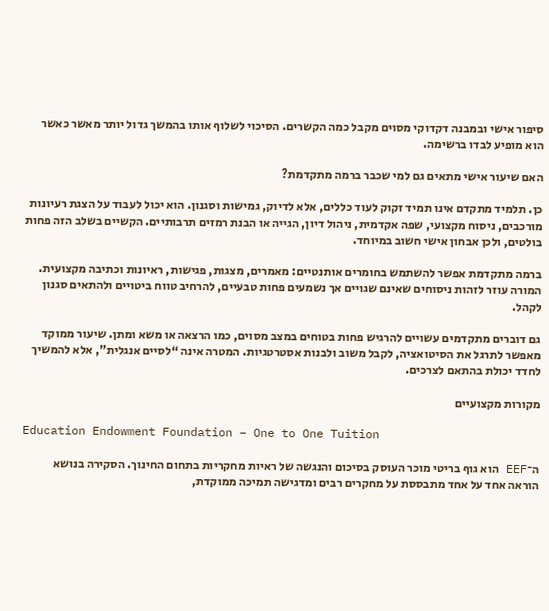סיפור אישי ובמבנה דקדוקי מסוים מקבל כמה הקשרים. הסיכוי לשלוף אותו בהמשך גדול יותר מאשר כאשר הוא מופיע לבדו ברשימה.

האם שיעור אישי מתאים גם למי שכבר ברמה מתקדמת?

כן. תלמיד מתקדם אינו תמיד זקוק לעוד כללים, אלא לדיוק, גמישות וסגנון. הוא יכול לעבוד על הצגת רעיונות מורכבים, ניסוח מקצועי, שפה אקדמית, ניהול דיון, הגייה או הבנת רמזים תרבותיים. הקשיים בשלב הזה פחות בולטים, ולכן אבחון אישי חשוב במיוחד.

ברמה מתקדמת אפשר להשתמש בחומרים אותנטיים: מאמרים, מצגות, פגישות, ראיונות וכתיבה מקצועית. המורה עוזר לזהות ניסוחים שאינם שגויים אך נשמעים פחות טבעיים, להרחיב טווח ביטויים ולהתאים סגנון לקהל.

גם דוברים מתקדמים עשויים להרגיש פחות בטוחים במצב מסוים, כמו הרצאה או משא ומתן. שיעור ממוקד מאפשר לתרגל את הסיטואציה, לקבל משוב ולבנות אסטרטגיות. המטרה אינה “לסיים אנגלית”, אלא להמשיך לחדד יכולת בהתאם לצרכים.

מקורות מקצועיים

Education Endowment Foundation – One to One Tuition

ה־EEF הוא גוף בריטי מוכר העוסק בסיכום והנגשה של ראיות מחקריות בתחום החינוך. הסקירה בנושא הוראה אחד על אחד מתבססת על מחקרים רבים ומדגישה תמיכה ממוקדת,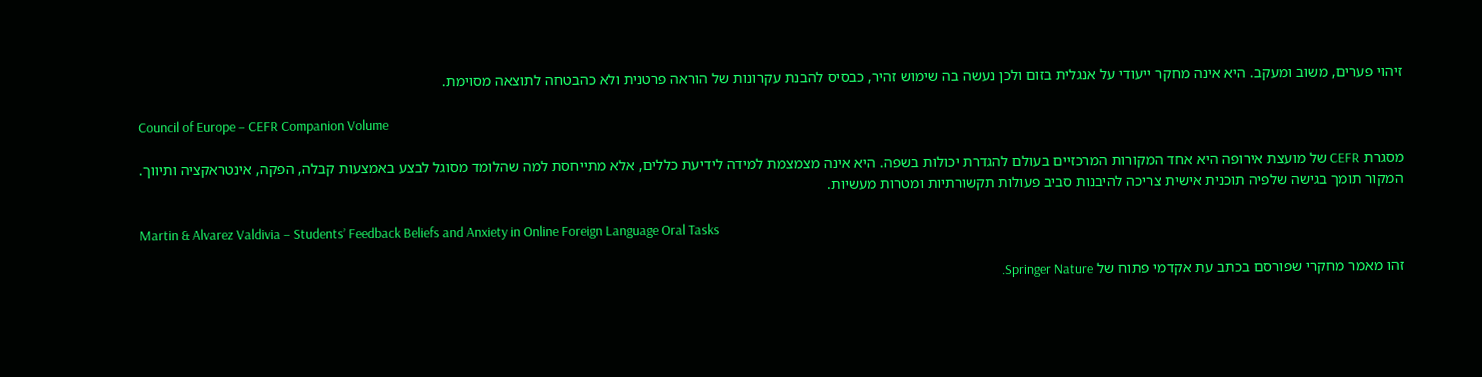זיהוי פערים, משוב ומעקב. היא אינה מחקר ייעודי על אנגלית בזום ולכן נעשה בה שימוש זהיר, כבסיס להבנת עקרונות של הוראה פרטנית ולא כהבטחה לתוצאה מסוימת.

Council of Europe – CEFR Companion Volume

מסגרת CEFR של מועצת אירופה היא אחד המקורות המרכזיים בעולם להגדרת יכולות בשפה. היא אינה מצמצמת למידה לידיעת כללים, אלא מתייחסת למה שהלומד מסוגל לבצע באמצעות קבלה, הפקה, אינטראקציה ותיווך. המקור תומך בגישה שלפיה תוכנית אישית צריכה להיבנות סביב פעולות תקשורתיות ומטרות מעשיות.

Martin & Alvarez Valdivia – Students’ Feedback Beliefs and Anxiety in Online Foreign Language Oral Tasks

זהו מאמר מחקרי שפורסם בכתב עת אקדמי פתוח של Springer Nature.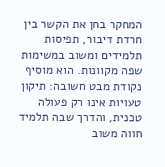המחקר בחן את הקשר בין חרדת דיבור, תפיסות תלמידים ומשוב במשימות שפה מקוונות. הוא מוסיף נקודת מבט חשובה: תיקון טעויות אינו רק פעולה טכנית, והדרך שבה תלמיד חווה משוב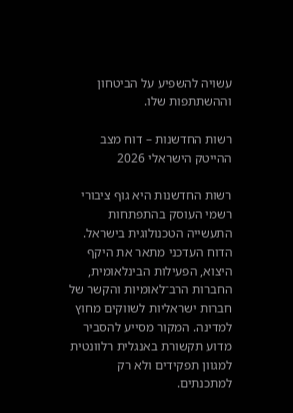עשויה להשפיע על הביטחון וההשתתפות שלו.

רשות החדשנות – דוח מצב ההייטק הישראלי 2026

רשות החדשנות היא גוף ציבורי רשמי העוסק בהתפתחות התעשייה הטכנולוגית בישראל. הדוח העדכני מתאר את היקף היצוא, הפעילות הבינלאומית, החברות הרב־לאומיות והקשר של חברות ישראליות לשווקים מחוץ למדינה. המקור מסייע להסביר מדוע תקשורת באנגלית רלוונטית למגוון תפקידים ולא רק למתכנתים.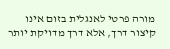מורה פרטי לאנגלית בזום אינו קיצור דרך, אלא דרך מדויקת יותר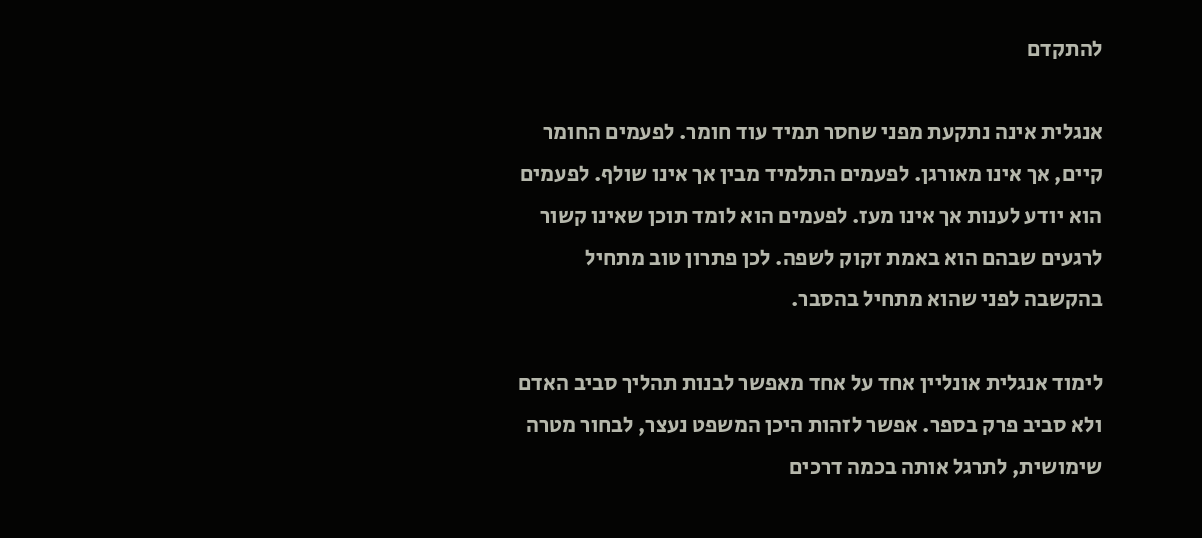להתקדם

אנגלית אינה נתקעת מפני שחסר תמיד עוד חומר. לפעמים החומר קיים, אך אינו מאורגן. לפעמים התלמיד מבין אך אינו שולף. לפעמים הוא יודע לענות אך אינו מעז. לפעמים הוא לומד תוכן שאינו קשור לרגעים שבהם הוא באמת זקוק לשפה. לכן פתרון טוב מתחיל בהקשבה לפני שהוא מתחיל בהסבר.

לימוד אנגלית אונליין אחד על אחד מאפשר לבנות תהליך סביב האדם ולא סביב פרק בספר. אפשר לזהות היכן המשפט נעצר, לבחור מטרה שימושית, לתרגל אותה בכמה דרכים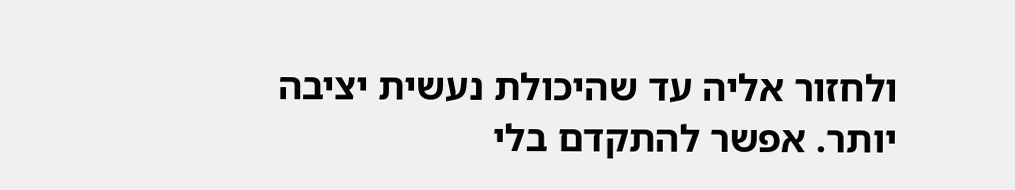ולחזור אליה עד שהיכולת נעשית יציבה יותר. אפשר להתקדם בלי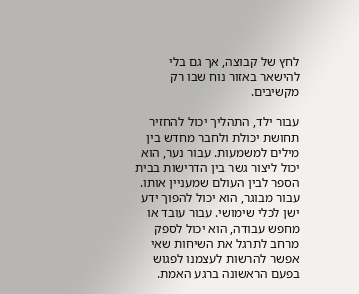לחץ של קבוצה, אך גם בלי להישאר באזור נוח שבו רק מקשיבים.

עבור ילד, התהליך יכול להחזיר תחושת יכולת ולחבר מחדש בין מילים למשמעות. עבור נער, הוא יכול ליצור גשר בין הדרישות בבית הספר לבין העולם שמעניין אותו. עבור מבוגר, הוא יכול להפוך ידע ישן לכלי שימושי. עבור עובד או מחפש עבודה, הוא יכול לספק מרחב לתרגל את השיחות שאי אפשר להרשות לעצמנו לפגוש בפעם הראשונה ברגע האמת.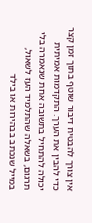אין צורך להבטיח דיבור שוטף בתוך זמן קצר כדי להבין את הערך. התקדמות אמיתית יכולה להתחיל בתשובה אחת שנאמרה בלי תרגום, בשאלה שהתלמיד העז לשאול, במייל שנכתב בבהירות או בילד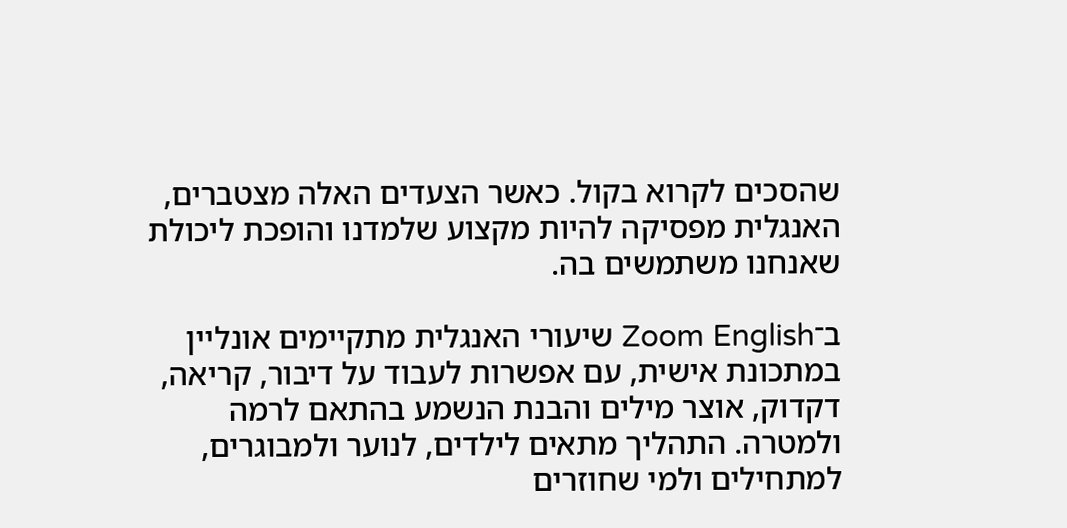שהסכים לקרוא בקול. כאשר הצעדים האלה מצטברים, האנגלית מפסיקה להיות מקצוע שלמדנו והופכת ליכולת שאנחנו משתמשים בה.

ב־Zoom English שיעורי האנגלית מתקיימים אונליין במתכונת אישית, עם אפשרות לעבוד על דיבור, קריאה, דקדוק, אוצר מילים והבנת הנשמע בהתאם לרמה ולמטרה. התהליך מתאים לילדים, לנוער ולמבוגרים, למתחילים ולמי שחוזרים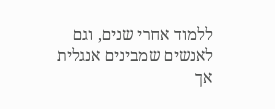ללמוד אחרי שנים, וגם לאנשים שמבינים אנגלית אך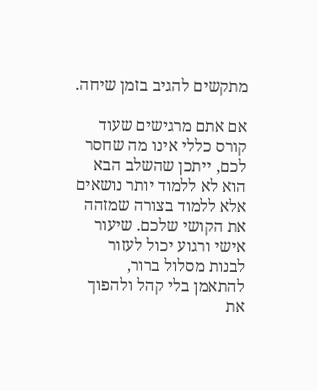מתקשים להגיב בזמן שיחה.

אם אתם מרגישים שעוד קורס כללי אינו מה שחסר לכם, ייתכן שהשלב הבא הוא לא ללמוד יותר נושאים אלא ללמוד בצורה שמזהה את הקושי שלכם. שיעור אישי ורגוע יכול לעזור לבנות מסלול ברור, להתאמן בלי קהל ולהפוך את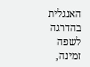האנגלית בהדרגה לשפה זמינה,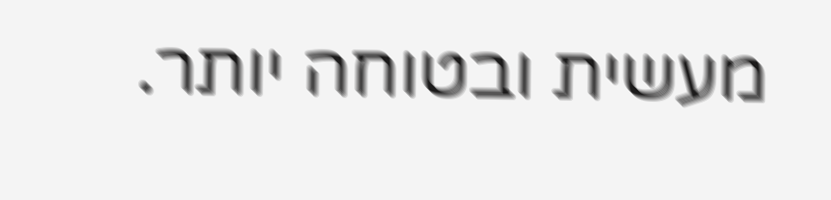מעשית ובטוחה יותר.